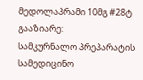მედოლაპრამი 10მგ #28ტ
გააზიარე:
სამკურნალო პრეპარატის
სამედიცინო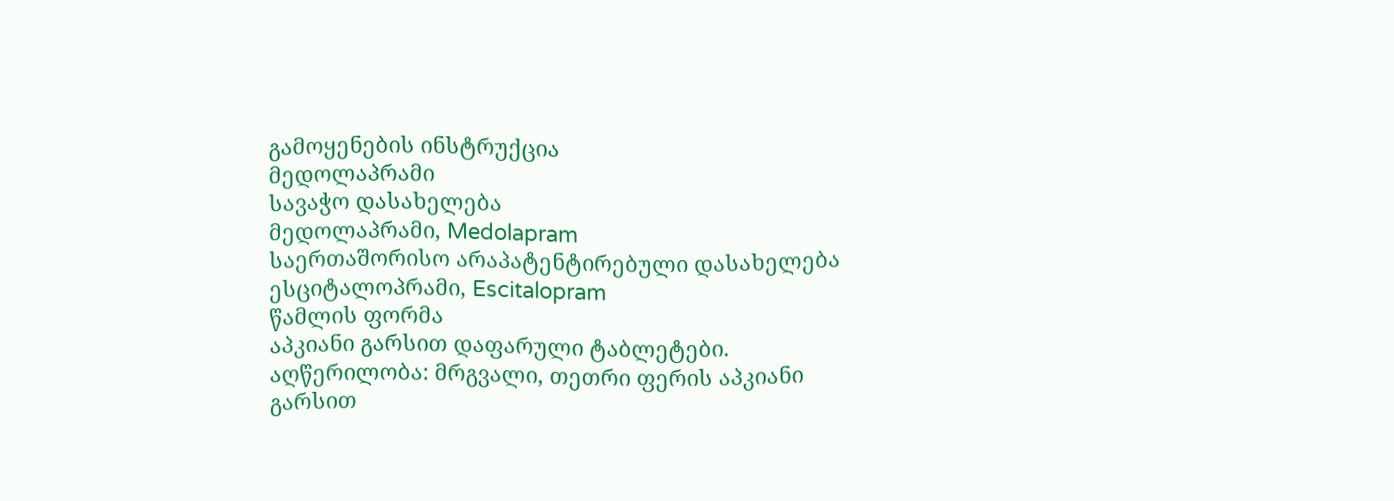გამოყენების ინსტრუქცია
მედოლაპრამი
სავაჭო დასახელება
მედოლაპრამი, Medolapram
საერთაშორისო არაპატენტირებული დასახელება
ესციტალოპრამი, Escitalopram
წამლის ფორმა
აპკიანი გარსით დაფარული ტაბლეტები.
აღწერილობა: მრგვალი, თეთრი ფერის აპკიანი გარსით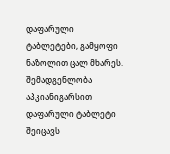დაფარული ტაბლეტები, გამყოფი ნაზოლით ცალ მხარეს.
შემადგენლობა
აპკიანიგარსით დაფარული ტაბლეტი შეიცავს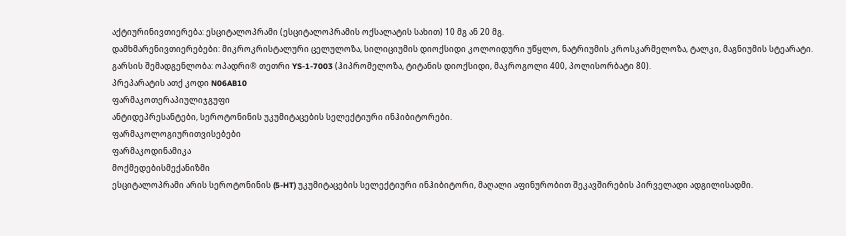აქტიურინივთიერება: ესციტალოპრამი (ესციტალოპრამის ოქსალატის სახით) 10 მგ ან 20 მგ.
დამხმარენივთიერებები: მიკროკრისტალური ცელულოზა, სილიციუმის დიოქსიდი კოლოიდური უწყლო, ნატრიუმის კროსკარმელოზა, ტალკი, მაგნიუმის სტეარატი.
გარსის შემადგენლობა: ოპადრი® თეთრი YS-1-7003 (ჰიპრომელოზა, ტიტანის დიოქსიდი, მაკროგოლი 400, პოლისორბატი 80).
პრეპარატის ათქ კოდი N06AB10
ფარმაკოთერაპიულიჯგუფი
ანტიდეპრესანტები, სეროტონინის უკუმიტაცების სელექტიური ინჰიბიტორები.
ფარმაკოლოგიურითვისებები
ფარმაკოდინამიკა
მოქმედებისმექანიზმი
ესციტალოპრამი არის სეროტონინის (5-HT) უკუმიტაცების სელექტიური ინჰიბიტორი, მაღალი აფინურობით შეკავშირების პირველადი ადგილისადმი.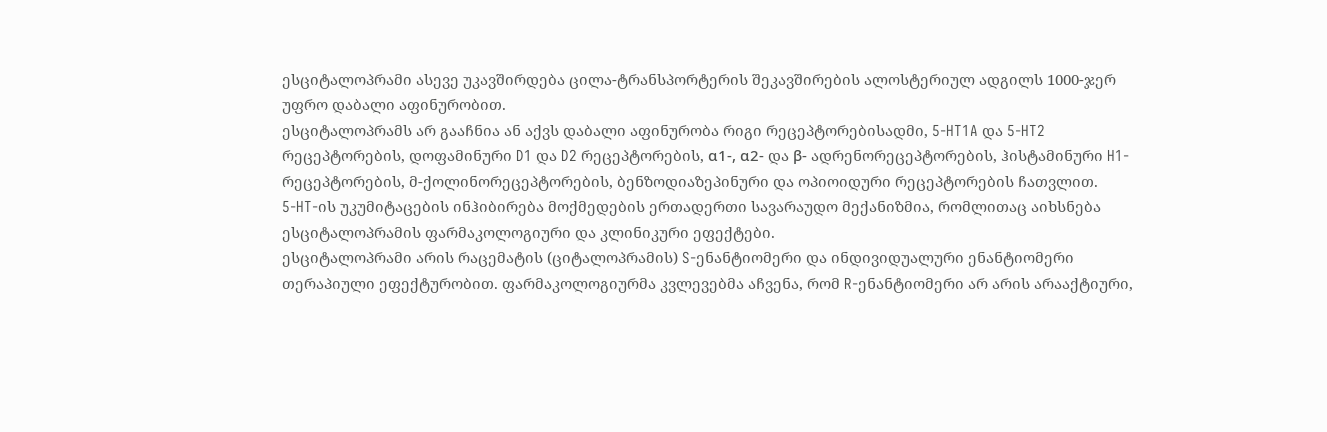ესციტალოპრამი ასევე უკავშირდება ცილა-ტრანსპორტერის შეკავშირების ალოსტერიულ ადგილს 1000-ჯერ უფრო დაბალი აფინურობით.
ესციტალოპრამს არ გააჩნია ან აქვს დაბალი აფინურობა რიგი რეცეპტორებისადმი, 5-HT1A და 5-HT2 რეცეპტორების, დოფამინური D1 და D2 რეცეპტორების, α1-, α2- და β- ადრენორეცეპტორების, ჰისტამინური H1-რეცეპტორების, მ-ქოლინორეცეპტორების, ბენზოდიაზეპინური და ოპიოიდური რეცეპტორების ჩათვლით.
5-HT-ის უკუმიტაცების ინჰიბირება მოქმედების ერთადერთი სავარაუდო მექანიზმია, რომლითაც აიხსნება ესციტალოპრამის ფარმაკოლოგიური და კლინიკური ეფექტები.
ესციტალოპრამი არის რაცემატის (ციტალოპრამის) S-ენანტიომერი და ინდივიდუალური ენანტიომერი თერაპიული ეფექტურობით. ფარმაკოლოგიურმა კვლევებმა აჩვენა, რომ R-ენანტიომერი არ არის არააქტიური,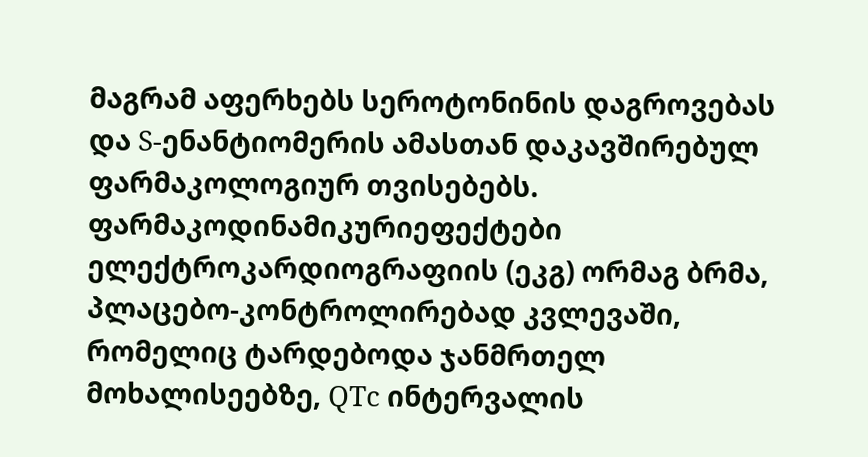მაგრამ აფერხებს სეროტონინის დაგროვებას და S-ენანტიომერის ამასთან დაკავშირებულ ფარმაკოლოგიურ თვისებებს.
ფარმაკოდინამიკურიეფექტები
ელექტროკარდიოგრაფიის (ეკგ) ორმაგ ბრმა, პლაცებო-კონტროლირებად კვლევაში, რომელიც ტარდებოდა ჯანმრთელ მოხალისეებზე, QTc ინტერვალის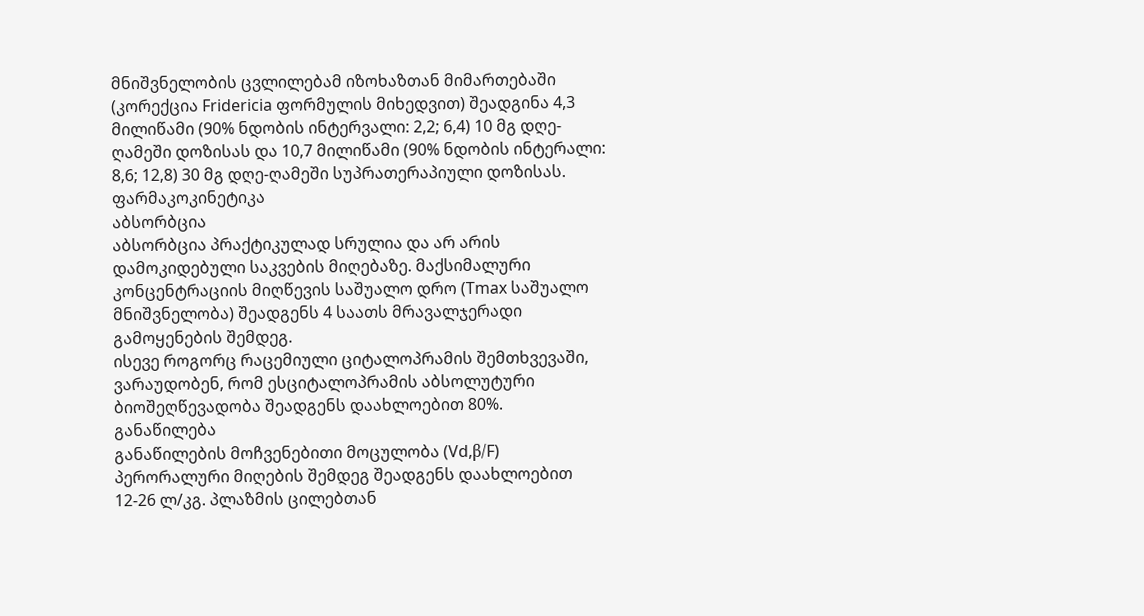მნიშვნელობის ცვლილებამ იზოხაზთან მიმართებაში (კორექცია Fridericia ფორმულის მიხედვით) შეადგინა 4,3 მილიწამი (90% ნდობის ინტერვალი: 2,2; 6,4) 10 მგ დღე-ღამეში დოზისას და 10,7 მილიწამი (90% ნდობის ინტერალი: 8,6; 12,8) 30 მგ დღე-ღამეში სუპრათერაპიული დოზისას.
ფარმაკოკინეტიკა
აბსორბცია
აბსორბცია პრაქტიკულად სრულია და არ არის დამოკიდებული საკვების მიღებაზე. მაქსიმალური კონცენტრაციის მიღწევის საშუალო დრო (Tmax საშუალო მნიშვნელობა) შეადგენს 4 საათს მრავალჯერადი გამოყენების შემდეგ.
ისევე როგორც რაცემიული ციტალოპრამის შემთხვევაში, ვარაუდობენ, რომ ესციტალოპრამის აბსოლუტური ბიოშეღწევადობა შეადგენს დაახლოებით 80%.
განაწილება
განაწილების მოჩვენებითი მოცულობა (Vd,β/F) პერორალური მიღების შემდეგ შეადგენს დაახლოებით 12-26 ლ/კგ. პლაზმის ცილებთან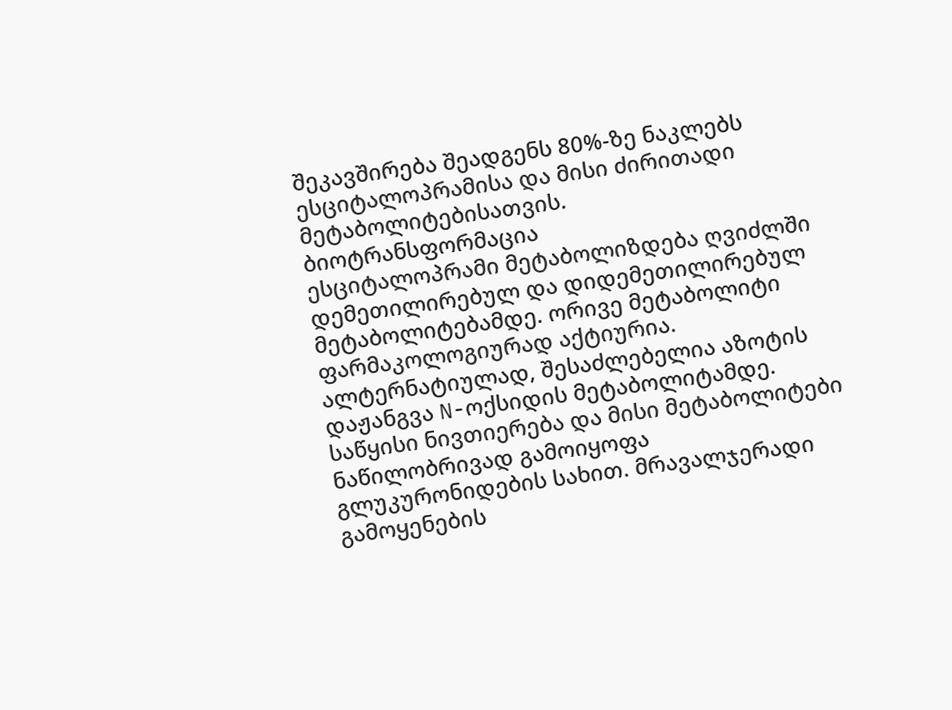შეკავშირება შეადგენს 80%-ზე ნაკლებს ესციტალოპრამისა და მისი ძირითადი მეტაბოლიტებისათვის.
ბიოტრანსფორმაცია
ესციტალოპრამი მეტაბოლიზდება ღვიძლში დემეთილირებულ და დიდემეთილირებულ მეტაბოლიტებამდე. ორივე მეტაბოლიტი ფარმაკოლოგიურად აქტიურია. ალტერნატიულად, შესაძლებელია აზოტის დაჟანგვა N-ოქსიდის მეტაბოლიტამდე. საწყისი ნივთიერება და მისი მეტაბოლიტები ნაწილობრივად გამოიყოფა გლუკურონიდების სახით. მრავალჯერადი გამოყენების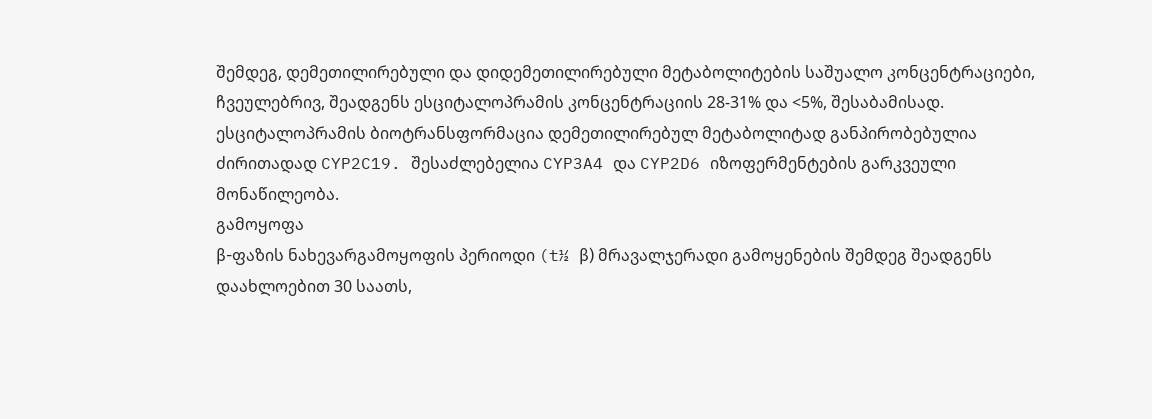შემდეგ, დემეთილირებული და დიდემეთილირებული მეტაბოლიტების საშუალო კონცენტრაციები, ჩვეულებრივ, შეადგენს ესციტალოპრამის კონცენტრაციის 28-31% და <5%, შესაბამისად. ესციტალოპრამის ბიოტრანსფორმაცია დემეთილირებულ მეტაბოლიტად განპირობებულია ძირითადად CYP2C19. შესაძლებელია CYP3A4 და CYP2D6 იზოფერმენტების გარკვეული მონაწილეობა.
გამოყოფა
β-ფაზის ნახევარგამოყოფის პერიოდი (t½ β) მრავალჯერადი გამოყენების შემდეგ შეადგენს დაახლოებით 30 საათს,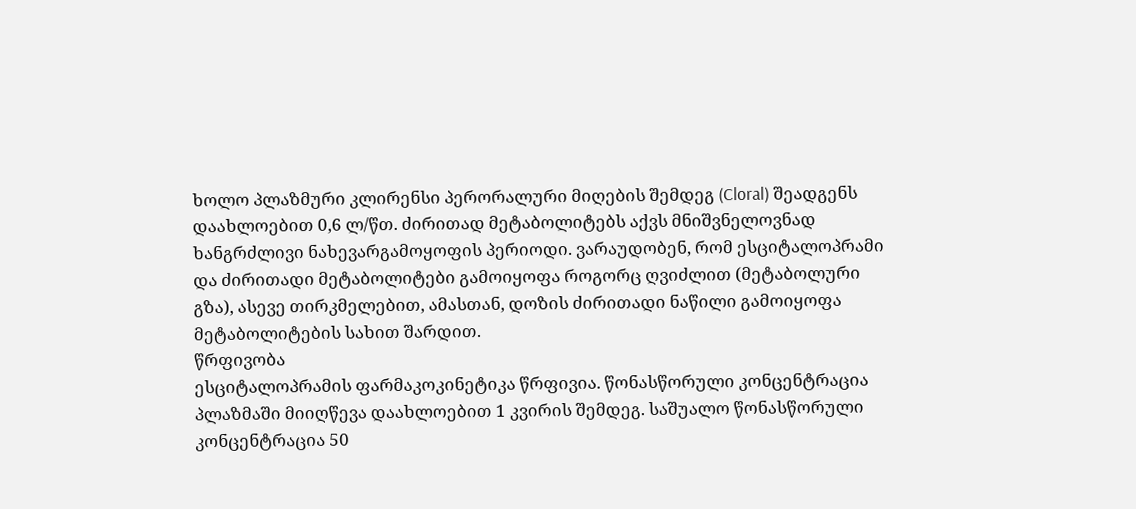ხოლო პლაზმური კლირენსი პერორალური მიღების შემდეგ (Cloral) შეადგენს დაახლოებით 0,6 ლ/წთ. ძირითად მეტაბოლიტებს აქვს მნიშვნელოვნად ხანგრძლივი ნახევარგამოყოფის პერიოდი. ვარაუდობენ, რომ ესციტალოპრამი და ძირითადი მეტაბოლიტები გამოიყოფა როგორც ღვიძლით (მეტაბოლური გზა), ასევე თირკმელებით, ამასთან, დოზის ძირითადი ნაწილი გამოიყოფა მეტაბოლიტების სახით შარდით.
წრფივობა
ესციტალოპრამის ფარმაკოკინეტიკა წრფივია. წონასწორული კონცენტრაცია პლაზმაში მიიღწევა დაახლოებით 1 კვირის შემდეგ. საშუალო წონასწორული კონცენტრაცია 50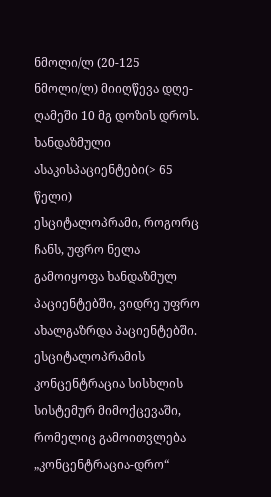ნმოლი/ლ (20-125 ნმოლი/ლ) მიიღწევა დღე-ღამეში 10 მგ დოზის დროს.
ხანდაზმული ასაკისპაციენტები(> 65 წელი)
ესციტალოპრამი, როგორც ჩანს, უფრო ნელა გამოიყოფა ხანდაზმულ პაციენტებში, ვიდრე უფრო ახალგაზრდა პაციენტებში. ესციტალოპრამის კონცენტრაცია სისხლის სისტემურ მიმოქცევაში, რომელიც გამოითვლება „კონცენტრაცია-დრო“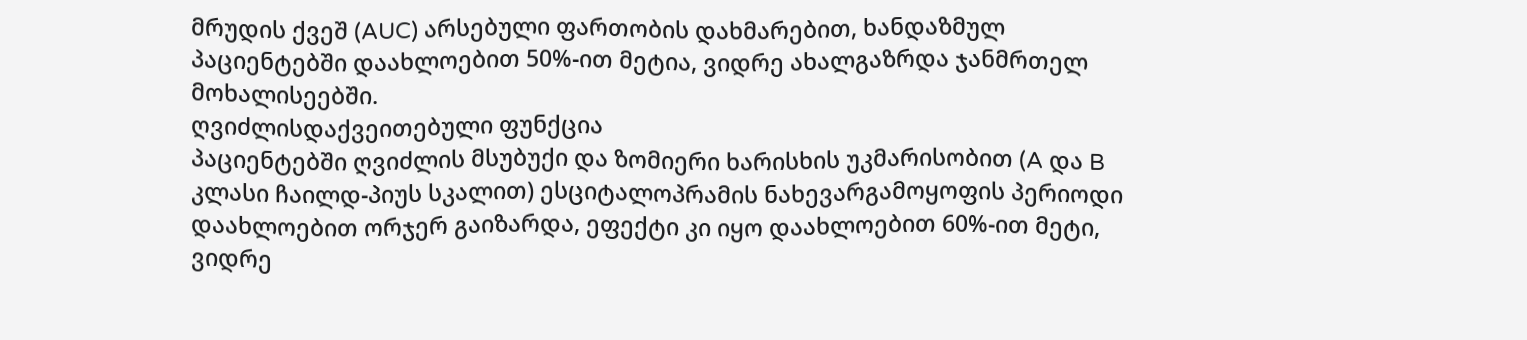მრუდის ქვეშ (AUC) არსებული ფართობის დახმარებით, ხანდაზმულ პაციენტებში დაახლოებით 50%-ით მეტია, ვიდრე ახალგაზრდა ჯანმრთელ მოხალისეებში.
ღვიძლისდაქვეითებული ფუნქცია
პაციენტებში ღვიძლის მსუბუქი და ზომიერი ხარისხის უკმარისობით (A და B კლასი ჩაილდ-პიუს სკალით) ესციტალოპრამის ნახევარგამოყოფის პერიოდი დაახლოებით ორჯერ გაიზარდა, ეფექტი კი იყო დაახლოებით 60%-ით მეტი, ვიდრე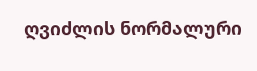ღვიძლის ნორმალური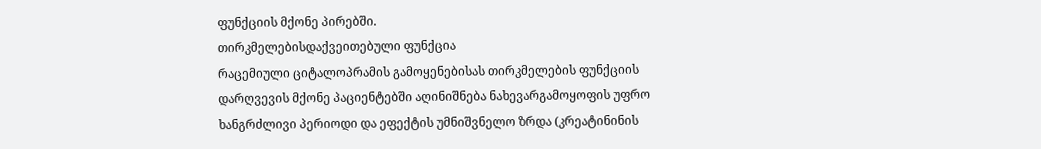ფუნქციის მქონე პირებში.
თირკმელებისდაქვეითებული ფუნქცია
რაცემიული ციტალოპრამის გამოყენებისას თირკმელების ფუნქციის დარღვევის მქონე პაციენტებში აღინიშნება ნახევარგამოყოფის უფრო ხანგრძლივი პერიოდი და ეფექტის უმნიშვნელო ზრდა (კრეატინინის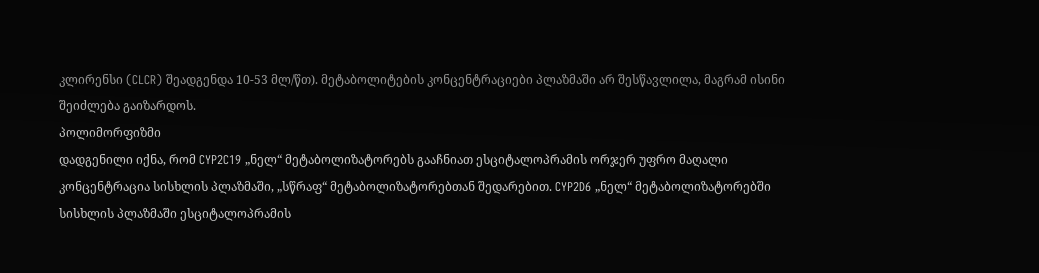კლირენსი (CLCR) შეადგენდა 10-53 მლ/წთ). მეტაბოლიტების კონცენტრაციები პლაზმაში არ შესწავლილა, მაგრამ ისინი შეიძლება გაიზარდოს.
პოლიმორფიზმი
დადგენილი იქნა, რომ CYP2C19 „ნელ“ მეტაბოლიზატორებს გააჩნიათ ესციტალოპრამის ორჯერ უფრო მაღალი კონცენტრაცია სისხლის პლაზმაში, „სწრაფ“ მეტაბოლიზატორებთან შედარებით. CYP2D6 „ნელ“ მეტაბოლიზატორებში სისხლის პლაზმაში ესციტალოპრამის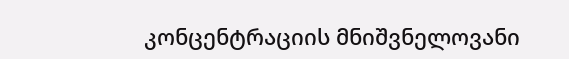კონცენტრაციის მნიშვნელოვანი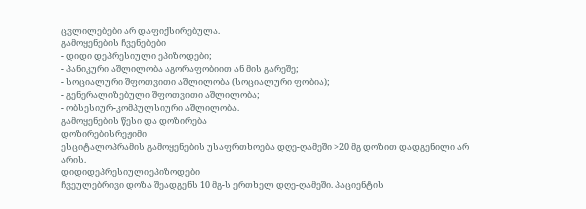ცვლილებები არ დაფიქსირებულა.
გამოყენების ჩვენებები
- დიდი დეპრესიული ეპიზოდები;
- პანიკური აშლილობა აგორაფობიით ან მის გარეშე;
- სოციალური შფოთვითი აშლილობა (სოციალური ფობია);
- გენერალიზებული შფოთვითი აშლილობა;
- ობსესიურ-კომპულსიური აშლილობა.
გამოყენების წესი და დოზირება
დოზირებისრეჟიმი
ესციტალოპრამის გამოყენების უსაფრთხოება დღე-ღამეში >20 მგ დოზით დადგენილი არ არის.
დიდიდეპრესიულიეპიზოდები
ჩვეულებრივი დოზა შეადგენს 10 მგ-ს ერთხელ დღე-ღამეში. პაციენტის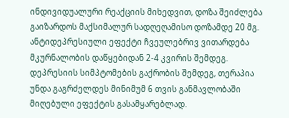ინდივიდუალური რეაქციის მიხედვით, დოზა შეიძლება გაიზარდოს მაქსიმალურ სადღეღამისო დოზამდე 20 მგ. ანტიდეპრესიული ეფექტი ჩვეულებრივ ვითარდება მკურნალობის დაწყებიდან 2-4 კვირის შემდეგ. დეპრესიის სიმპტომების გაქრობის შემდეგ, თერაპია უნდა გაგრძელდეს მინიმუმ 6 თვის განმავლობაში მიღებული ეფექტის გასამყარებლად.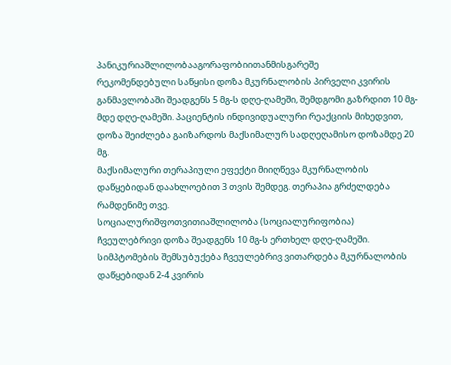პანიკურიაშლილობააგორაფობიითანმისგარეშე
რეკომენდებული საწყისი დოზა მკურნალობის პირველი კვირის განმავლობაში შეადგენს 5 მგ-ს დღე-ღამეში, შემდგომი გაზრდით 10 მგ-მდე დღე-ღამეში. პაციენტის ინდივიდუალური რეაქციის მიხედვით, დოზა შეიძლება გაიზარდოს მაქსიმალურ სადღეღამისო დოზამდე 20 მგ.
მაქსიმალური თერაპიული ეფექტი მიიღწევა მკურნალობის დაწყებიდან დაახლოებით 3 თვის შემდეგ. თერაპია გრძელდება რამდენიმე თვე.
სოციალურიშფოთვითიაშლილობა (სოციალურიფობია)
ჩვეულებრივი დოზა შეადგენს 10 მგ-ს ერთხელ დღე-ღამეში. სიმპტომების შემსუბუქება ჩვეულებრივ ვითარდება მკურნალობის დაწყებიდან 2-4 კვირის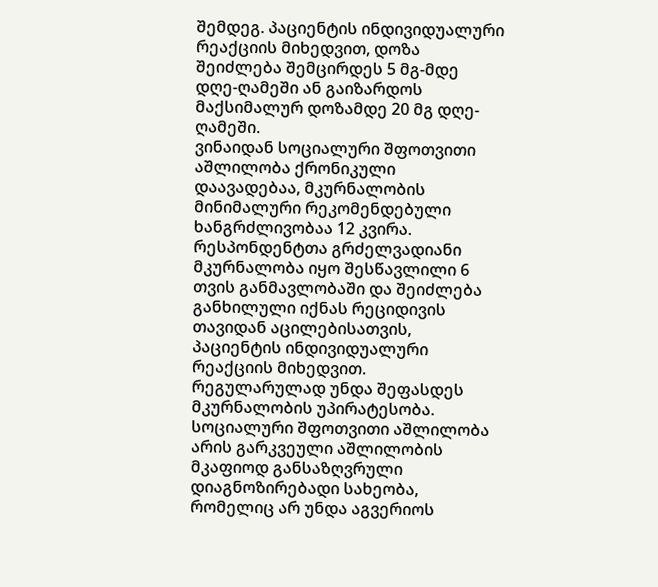შემდეგ. პაციენტის ინდივიდუალური რეაქციის მიხედვით, დოზა შეიძლება შემცირდეს 5 მგ-მდე დღე-ღამეში ან გაიზარდოს მაქსიმალურ დოზამდე 20 მგ დღე-ღამეში.
ვინაიდან სოციალური შფოთვითი აშლილობა ქრონიკული დაავადებაა, მკურნალობის მინიმალური რეკომენდებული ხანგრძლივობაა 12 კვირა. რესპონდენტთა გრძელვადიანი მკურნალობა იყო შესწავლილი 6 თვის განმავლობაში და შეიძლება განხილული იქნას რეციდივის თავიდან აცილებისათვის, პაციენტის ინდივიდუალური რეაქციის მიხედვით. რეგულარულად უნდა შეფასდეს მკურნალობის უპირატესობა.
სოციალური შფოთვითი აშლილობა არის გარკვეული აშლილობის მკაფიოდ განსაზღვრული დიაგნოზირებადი სახეობა, რომელიც არ უნდა აგვერიოს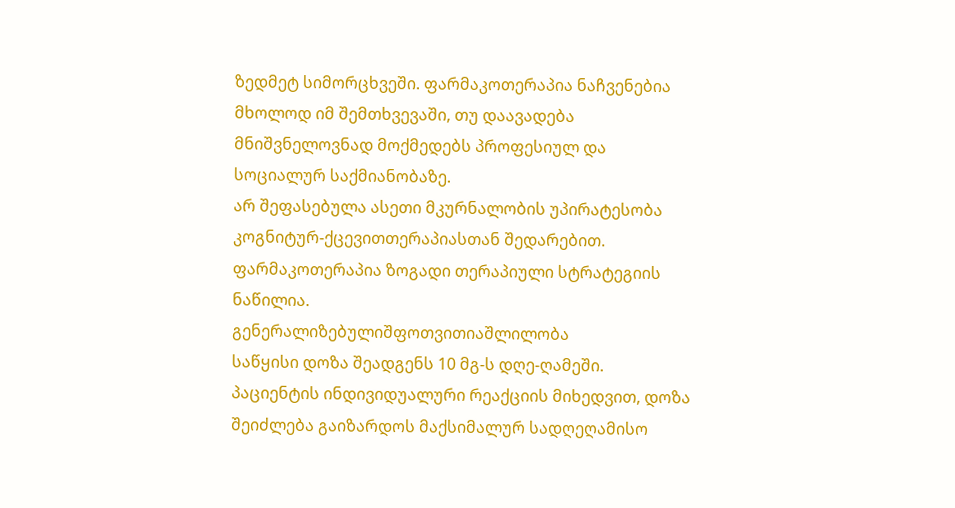ზედმეტ სიმორცხვეში. ფარმაკოთერაპია ნაჩვენებია მხოლოდ იმ შემთხვევაში, თუ დაავადება მნიშვნელოვნად მოქმედებს პროფესიულ და სოციალურ საქმიანობაზე.
არ შეფასებულა ასეთი მკურნალობის უპირატესობა კოგნიტურ-ქცევითთერაპიასთან შედარებით. ფარმაკოთერაპია ზოგადი თერაპიული სტრატეგიის ნაწილია.
გენერალიზებულიშფოთვითიაშლილობა
საწყისი დოზა შეადგენს 10 მგ-ს დღე-ღამეში. პაციენტის ინდივიდუალური რეაქციის მიხედვით, დოზა შეიძლება გაიზარდოს მაქსიმალურ სადღეღამისო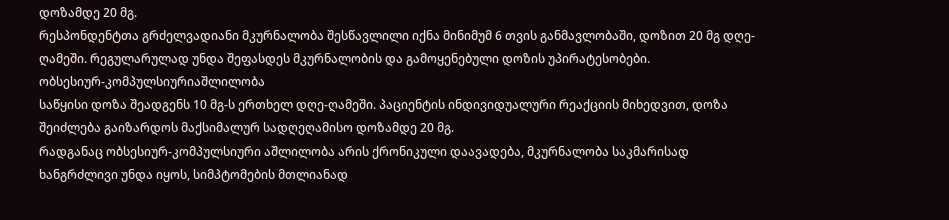დოზამდე 20 მგ.
რესპონდენტთა გრძელვადიანი მკურნალობა შესწავლილი იქნა მინიმუმ 6 თვის განმავლობაში, დოზით 20 მგ დღე-ღამეში. რეგულარულად უნდა შეფასდეს მკურნალობის და გამოყენებული დოზის უპირატესობები.
ობსესიურ-კომპულსიურიაშლილობა
საწყისი დოზა შეადგენს 10 მგ-ს ერთხელ დღე-ღამეში. პაციენტის ინდივიდუალური რეაქციის მიხედვით, დოზა შეიძლება გაიზარდოს მაქსიმალურ სადღეღამისო დოზამდე 20 მგ.
რადგანაც ობსესიურ-კომპულსიური აშლილობა არის ქრონიკული დაავადება, მკურნალობა საკმარისად ხანგრძლივი უნდა იყოს, სიმპტომების მთლიანად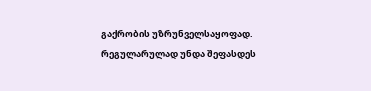გაქრობის უზრუნველსაყოფად.
რეგულარულად უნდა შეფასდეს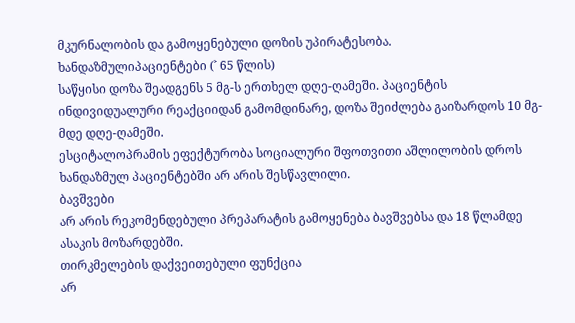მკურნალობის და გამოყენებული დოზის უპირატესობა.
ხანდაზმულიპაციენტები (˃ 65 წლის)
საწყისი დოზა შეადგენს 5 მგ-ს ერთხელ დღე-ღამეში. პაციენტის ინდივიდუალური რეაქციიდან გამომდინარე, დოზა შეიძლება გაიზარდოს 10 მგ-მდე დღე-ღამეში.
ესციტალოპრამის ეფექტურობა სოციალური შფოთვითი აშლილობის დროს ხანდაზმულ პაციენტებში არ არის შესწავლილი.
ბავშვები
არ არის რეკომენდებული პრეპარატის გამოყენება ბავშვებსა და 18 წლამდე ასაკის მოზარდებში.
თირკმელების დაქვეითებული ფუნქცია
არ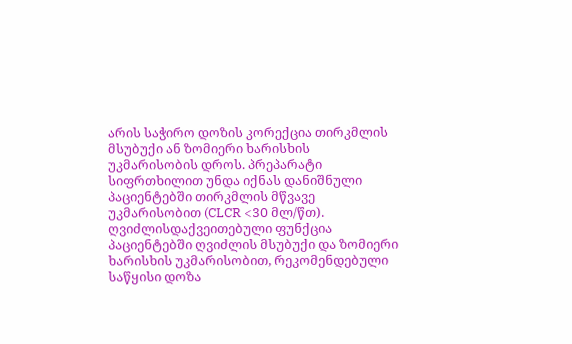არის საჭირო დოზის კორექცია თირკმლის მსუბუქი ან ზომიერი ხარისხის უკმარისობის დროს. პრეპარატი სიფრთხილით უნდა იქნას დანიშნული პაციენტებში თირკმლის მწვავე უკმარისობით (CLCR <30 მლ/წთ).
ღვიძლისდაქვეითებული ფუნქცია
პაციენტებში ღვიძლის მსუბუქი და ზომიერი ხარისხის უკმარისობით, რეკომენდებული საწყისი დოზა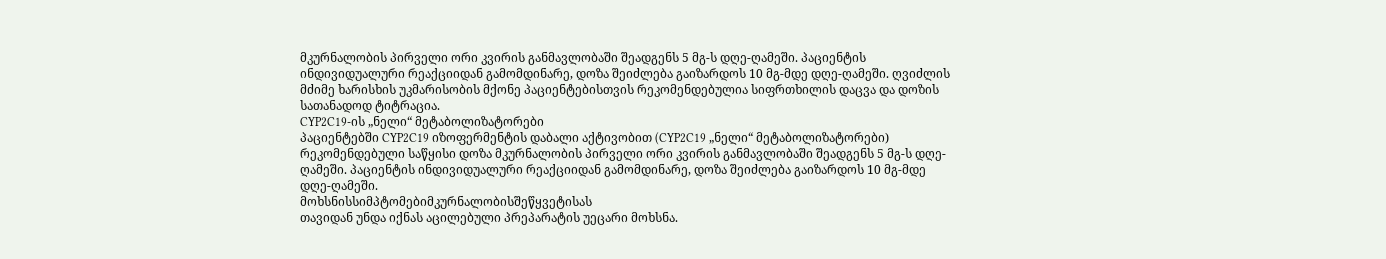მკურნალობის პირველი ორი კვირის განმავლობაში შეადგენს 5 მგ-ს დღე-ღამეში. პაციენტის ინდივიდუალური რეაქციიდან გამომდინარე, დოზა შეიძლება გაიზარდოს 10 მგ-მდე დღე-ღამეში. ღვიძლის მძიმე ხარისხის უკმარისობის მქონე პაციენტებისთვის რეკომენდებულია სიფრთხილის დაცვა და დოზის სათანადოდ ტიტრაცია.
CYP2C19-ის „ნელი“ მეტაბოლიზატორები
პაციენტებში CYP2C19 იზოფერმენტის დაბალი აქტივობით (CYP2C19 „ნელი“ მეტაბოლიზატორები) რეკომენდებული საწყისი დოზა მკურნალობის პირველი ორი კვირის განმავლობაში შეადგენს 5 მგ-ს დღე-ღამეში. პაციენტის ინდივიდუალური რეაქციიდან გამომდინარე, დოზა შეიძლება გაიზარდოს 10 მგ-მდე დღე-ღამეში.
მოხსნისსიმპტომებიმკურნალობისშეწყვეტისას
თავიდან უნდა იქნას აცილებული პრეპარატის უეცარი მოხსნა.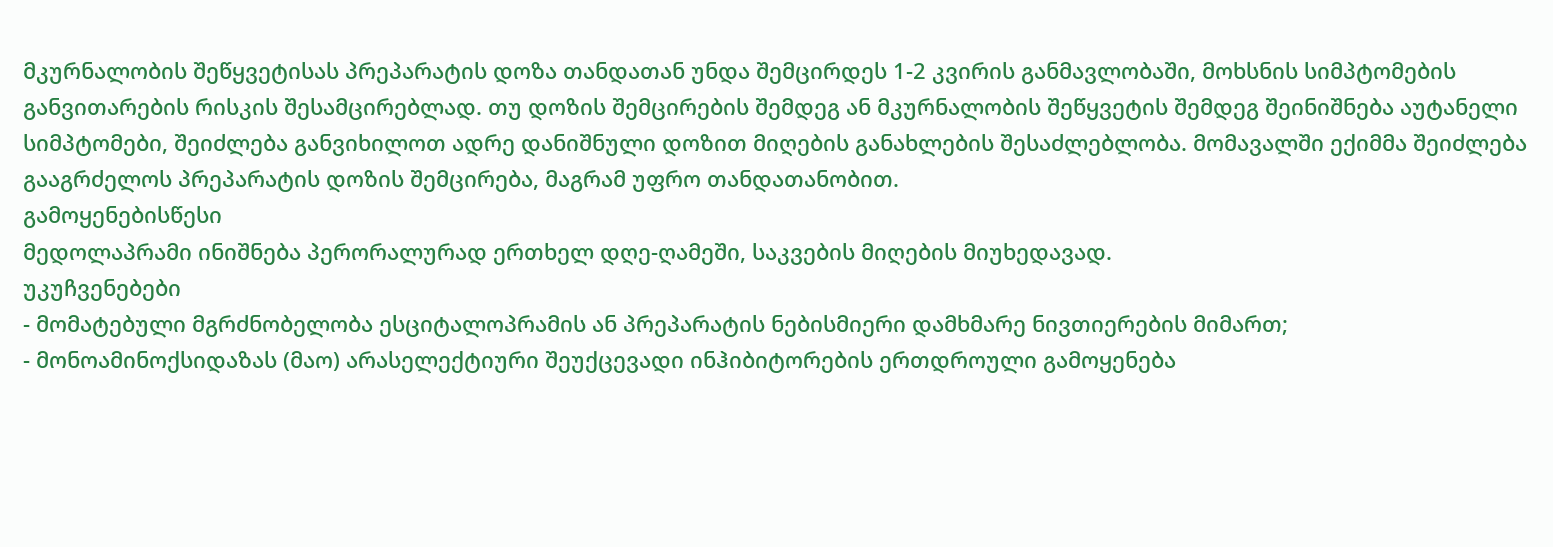მკურნალობის შეწყვეტისას პრეპარატის დოზა თანდათან უნდა შემცირდეს 1-2 კვირის განმავლობაში, მოხსნის სიმპტომების განვითარების რისკის შესამცირებლად. თუ დოზის შემცირების შემდეგ ან მკურნალობის შეწყვეტის შემდეგ შეინიშნება აუტანელი სიმპტომები, შეიძლება განვიხილოთ ადრე დანიშნული დოზით მიღების განახლების შესაძლებლობა. მომავალში ექიმმა შეიძლება გააგრძელოს პრეპარატის დოზის შემცირება, მაგრამ უფრო თანდათანობით.
გამოყენებისწესი
მედოლაპრამი ინიშნება პერორალურად ერთხელ დღე-ღამეში, საკვების მიღების მიუხედავად.
უკუჩვენებები
- მომატებული მგრძნობელობა ესციტალოპრამის ან პრეპარატის ნებისმიერი დამხმარე ნივთიერების მიმართ;
- მონოამინოქსიდაზას (მაო) არასელექტიური შეუქცევადი ინჰიბიტორების ერთდროული გამოყენება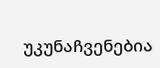უკუნაჩვენებია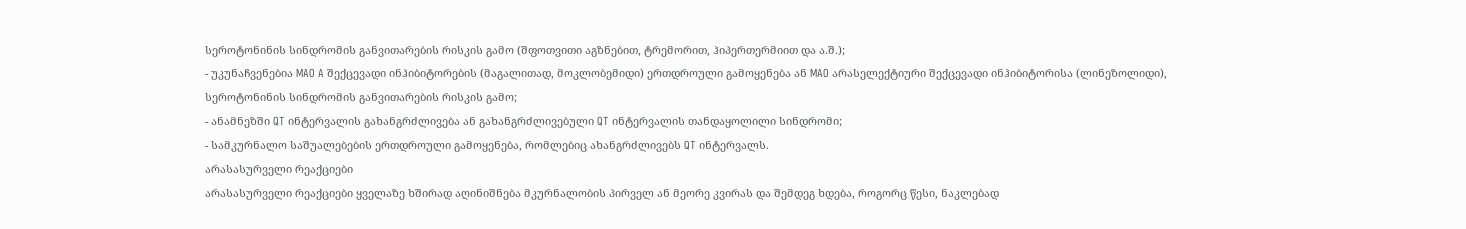სეროტონინის სინდრომის განვითარების რისკის გამო (შფოთვითი აგზნებით, ტრემორით, ჰიპერთერმიით და ა.შ.);
- უკუნაჩვენებია MAO A შექცევადი ინჰიბიტორების (მაგალითად, მოკლობემიდი) ერთდროული გამოყენება ან MAO არასელექტიური შექცევადი ინჰიბიტორისა (ლინეზოლიდი), სეროტონინის სინდრომის განვითარების რისკის გამო;
- ანამნეზში QT ინტერვალის გახანგრძლივება ან გახანგრძლივებული QT ინტერვალის თანდაყოლილი სინდრომი;
- სამკურნალო საშუალებების ერთდროული გამოყენება, რომლებიც ახანგრძლივებს QT ინტერვალს.
არასასურველი რეაქციები
არასასურველი რეაქციები ყველაზე ხშირად აღინიშნება მკურნალობის პირველ ან მეორე კვირას და შემდეგ ხდება, როგორც წესი, ნაკლებად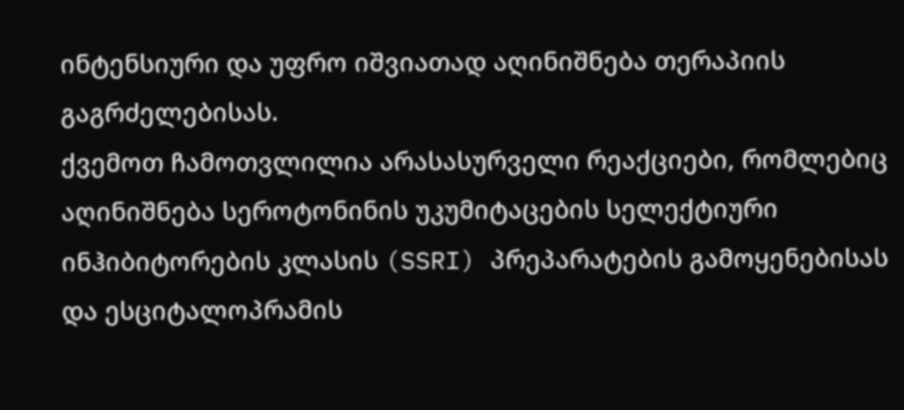ინტენსიური და უფრო იშვიათად აღინიშნება თერაპიის გაგრძელებისას.
ქვემოთ ჩამოთვლილია არასასურველი რეაქციები, რომლებიც აღინიშნება სეროტონინის უკუმიტაცების სელექტიური ინჰიბიტორების კლასის (SSRI) პრეპარატების გამოყენებისას და ესციტალოპრამის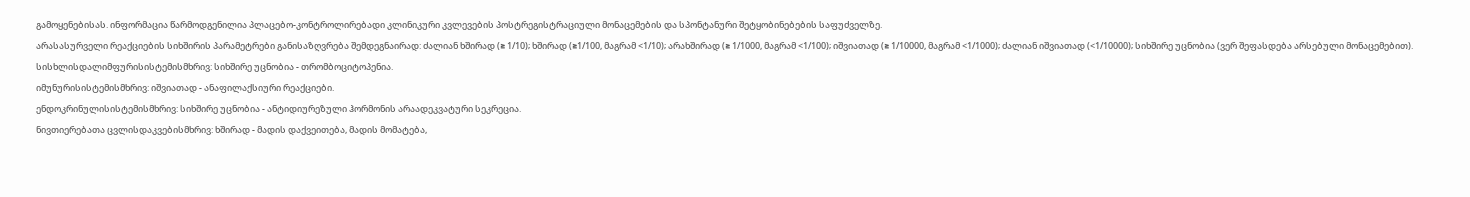გამოყენებისას. ინფორმაცია წარმოდგენილია პლაცებო-კონტროლირებადი კლინიკური კვლევების პოსტრეგისტრაციული მონაცემების და სპონტანური შეტყობინებების საფუძველზე.
არასასურველი რეაქციების სიხშირის პარამეტრები განისაზღვრება შემდეგნაირად: ძალიან ხშირად (≥ 1/10); ხშირად (≥1/100, მაგრამ <1/10); არახშირად (≥ 1/1000, მაგრამ <1/100); იშვიათად (≥ 1/10000, მაგრამ <1/1000); ძალიან იშვიათად (<1/10000); სიხშირე უცნობია (ვერ შეფასდება არსებული მონაცემებით).
სისხლისდალიმფურისისტემისმხრივ: სიხშირე უცნობია - თრომბოციტოპენია.
იმუნურისისტემისმხრივ: იშვიათად - ანაფილაქსიური რეაქციები.
ენდოკრინულისისტემისმხრივ: სიხშირე უცნობია - ანტიდიურეზული ჰორმონის არაადეკვატური სეკრეცია.
ნივთიერებათა ცვლისდაკვებისმხრივ: ხშირად - მადის დაქვეითება, მადის მომატება,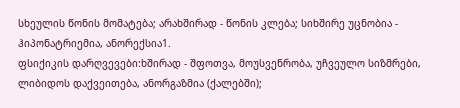სხეულის წონის მომატება; არახშირად - წონის კლება; სიხშირე უცნობია - ჰიპონატრიემია, ანორექსია1.
ფსიქიკის დარღვევები:ხშირად - შფოთვა, მოუსვენრობა, უჩვეულო სიზმრები, ლიბიდოს დაქვეითება, ანორგაზმია (ქალებში);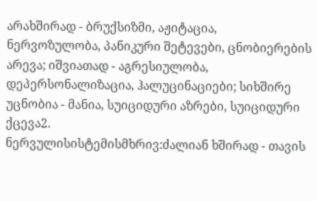არახშირად - ბრუქსიზმი, აჟიტაცია, ნერვოზულობა, პანიკური შეტევები, ცნობიერების არევა; იშვიათად - აგრესიულობა, დეპერსონალიზაცია, ჰალუცინაციები; სიხშირე უცნობია - მანია, სუიციდური აზრები, სუიციდური ქცევა2.
ნერვულისისტემისმხრივ:ძალიან ხშირად - თავის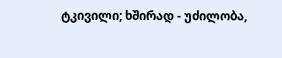ტკივილი; ხშირად - უძილობა,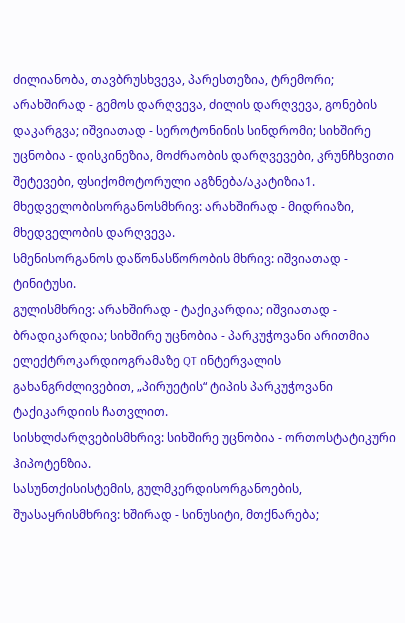ძილიანობა, თავბრუსხვევა, პარესთეზია, ტრემორი; არახშირად - გემოს დარღვევა, ძილის დარღვევა, გონების დაკარგვა; იშვიათად - სეროტონინის სინდრომი; სიხშირე უცნობია - დისკინეზია, მოძრაობის დარღვევები, კრუნჩხვითი შეტევები, ფსიქომოტორული აგზნება/აკატიზია1.
მხედველობისორგანოსმხრივ: არახშირად - მიდრიაზი, მხედველობის დარღვევა.
სმენისორგანოს დაწონასწორობის მხრივ: იშვიათად - ტინიტუსი.
გულისმხრივ: არახშირად - ტაქიკარდია; იშვიათად - ბრადიკარდია; სიხშირე უცნობია - პარკუჭოვანი არითმია ელექტროკარდიოგრამაზე QT ინტერვალის გახანგრძლივებით, „პირუეტის“ ტიპის პარკუჭოვანი ტაქიკარდიის ჩათვლით.
სისხლძარღვებისმხრივ: სიხშირე უცნობია - ორთოსტატიკური ჰიპოტენზია.
სასუნთქისისტემის, გულმკერდისორგანოების, შუასაყრისმხრივ: ხშირად - სინუსიტი, მთქნარება;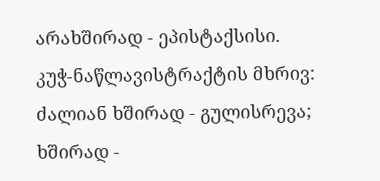არახშირად - ეპისტაქსისი.
კუჭ-ნაწლავისტრაქტის მხრივ: ძალიან ხშირად - გულისრევა; ხშირად -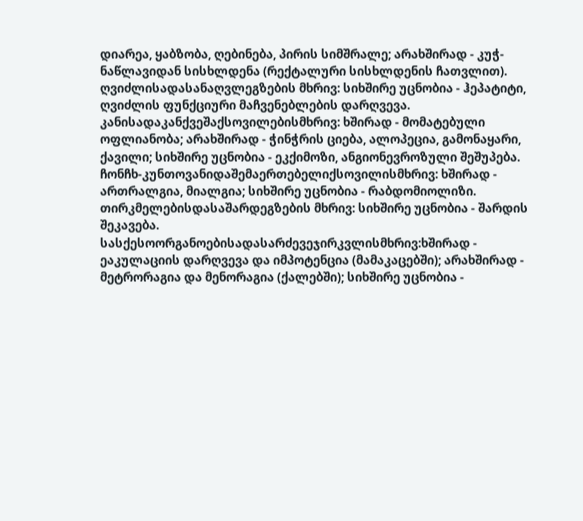დიარეა, ყაბზობა, ღებინება, პირის სიმშრალე; არახშირად - კუჭ-ნაწლავიდან სისხლდენა (რექტალური სისხლდენის ჩათვლით).
ღვიძლისადასანაღვლეგზების მხრივ: სიხშირე უცნობია - ჰეპატიტი, ღვიძლის ფუნქციური მაჩვენებლების დარღვევა.
კანისადაკანქვეშაქსოვილებისმხრივ: ხშირად - მომატებული ოფლიანობა; არახშირად - ჭინჭრის ციება, ალოპეცია, გამონაყარი, ქავილი; სიხშირე უცნობია - ეკქიმოზი, ანგიონევროზული შეშუპება.
ჩონჩხ-კუნთოვანიდაშემაერთებელიქსოვილისმხრივ: ხშირად - ართრალგია, მიალგია; სიხშირე უცნობია - რაბდომიოლიზი.
თირკმელებისდასაშარდეგზების მხრივ: სიხშირე უცნობია - შარდის შეკავება.
სასქესოორგანოებისადასარძევეჯირკვლისმხრივ:ხშირად - ეაკულაციის დარღვევა და იმპოტენცია (მამაკაცებში); არახშირად - მეტრორაგია და მენორაგია (ქალებში); სიხშირე უცნობია -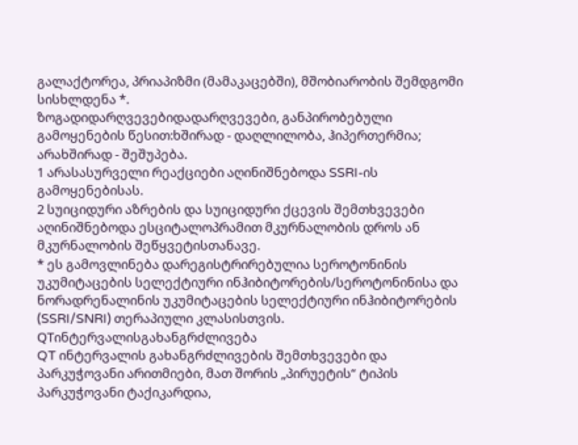გალაქტორეა, პრიაპიზმი (მამაკაცებში), მშობიარობის შემდგომი სისხლდენა *.
ზოგადიდარღვევებიდადარღვევები, განპირობებული გამოყენების წესით:ხშირად - დაღლილობა, ჰიპერთერმია; არახშირად - შეშუპება.
1 არასასურველი რეაქციები აღინიშნებოდა SSRI-ის გამოყენებისას.
2 სუიციდური აზრების და სუიციდური ქცევის შემთხვევები აღინიშნებოდა ესციტალოპრამით მკურნალობის დროს ან მკურნალობის შეწყვეტისთანავე.
* ეს გამოვლინება დარეგისტრირებულია სეროტონინის უკუმიტაცების სელექტიური ინჰიბიტორების/სეროტონინისა და ნორადრენალინის უკუმიტაცების სელექტიური ინჰიბიტორების (SSRI/SNRI) თერაპიული კლასისთვის.
QTინტერვალისგახანგრძლივება
QT ინტერვალის გახანგრძლივების შემთხვევები და პარკუჭოვანი არითმიები, მათ შორის „პირუეტის“ ტიპის პარკუჭოვანი ტაქიკარდია,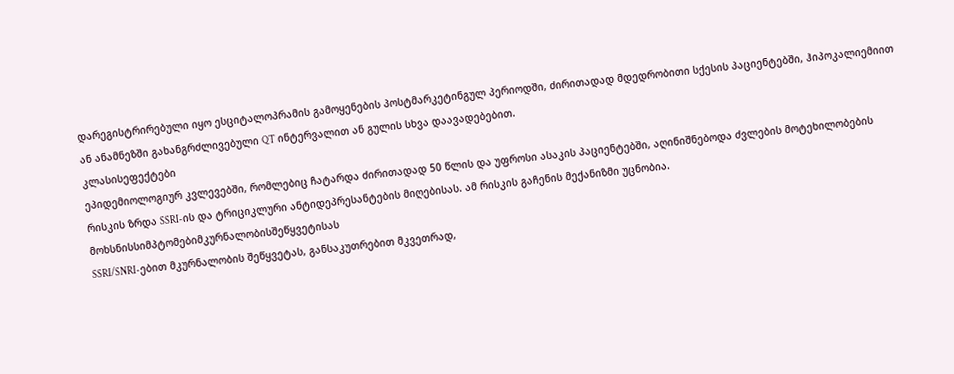დარეგისტრირებული იყო ესციტალოპრამის გამოყენების პოსტმარკეტინგულ პერიოდში, ძირითადად მდედრობითი სქესის პაციენტებში, ჰიპოკალიემიით ან ანამნეზში გახანგრძლივებული QT ინტერვალით ან გულის სხვა დაავადებებით.
კლასისეფექტები
ეპიდემიოლოგიურ კვლევებში, რომლებიც ჩატარდა ძირითადად 50 წლის და უფროსი ასაკის პაციენტებში, აღინიშნებოდა ძვლების მოტეხილობების რისკის ზრდა SSRI-ის და ტრიციკლური ანტიდეპრესანტების მიღებისას. ამ რისკის გაჩენის მექანიზმი უცნობია.
მოხსნისსიმპტომებიმკურნალობისშეწყვეტისას
SSRI/SNRI-ებით მკურნალობის შეწყვეტას, განსაკუთრებით მკვეთრად,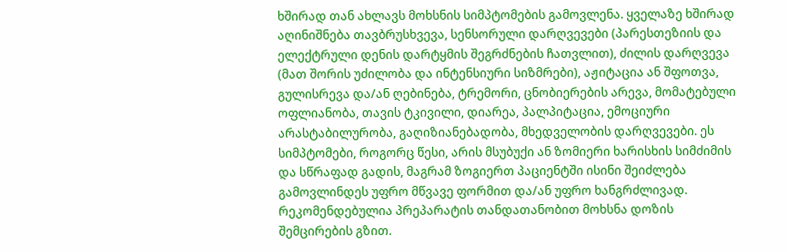ხშირად თან ახლავს მოხსნის სიმპტომების გამოვლენა. ყველაზე ხშირად აღინიშნება თავბრუსხვევა, სენსორული დარღვევები (პარესთეზიის და ელექტრული დენის დარტყმის შეგრძნების ჩათვლით), ძილის დარღვევა (მათ შორის უძილობა და ინტენსიური სიზმრები), აჟიტაცია ან შფოთვა, გულისრევა და/ან ღებინება, ტრემორი, ცნობიერების არევა, მომატებული ოფლიანობა, თავის ტკივილი, დიარეა, პალპიტაცია, ემოციური არასტაბილურობა, გაღიზიანებადობა, მხედველობის დარღვევები. ეს სიმპტომები, როგორც წესი, არის მსუბუქი ან ზომიერი ხარისხის სიმძიმის და სწრაფად გადის, მაგრამ ზოგიერთ პაციენტში ისინი შეიძლება გამოვლინდეს უფრო მწვავე ფორმით და/ან უფრო ხანგრძლივად. რეკომენდებულია პრეპარატის თანდათანობით მოხსნა დოზის შემცირების გზით.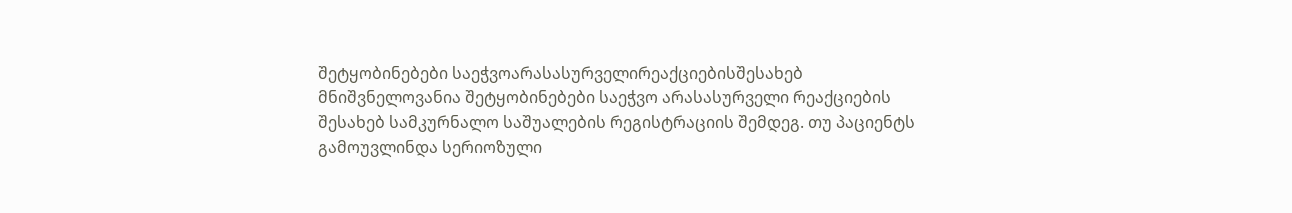შეტყობინებები საეჭვოარასასურველირეაქციებისშესახებ
მნიშვნელოვანია შეტყობინებები საეჭვო არასასურველი რეაქციების შესახებ სამკურნალო საშუალების რეგისტრაციის შემდეგ. თუ პაციენტს გამოუვლინდა სერიოზული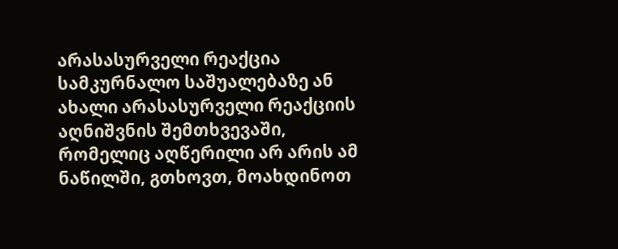არასასურველი რეაქცია სამკურნალო საშუალებაზე ან ახალი არასასურველი რეაქციის აღნიშვნის შემთხვევაში, რომელიც აღწერილი არ არის ამ ნაწილში, გთხოვთ, მოახდინოთ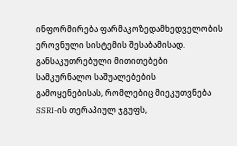ინფორმირება ფარმაკოზედამხედველობის ეროვნული სისტემის შესაბამისად.
განსაკუთრებული მითითებები
სამკურნალო საშუალებების გამოყენებისას, რომლებიც მიეკუთვნება SSRI-ის თერაპიულ ჯგუფს,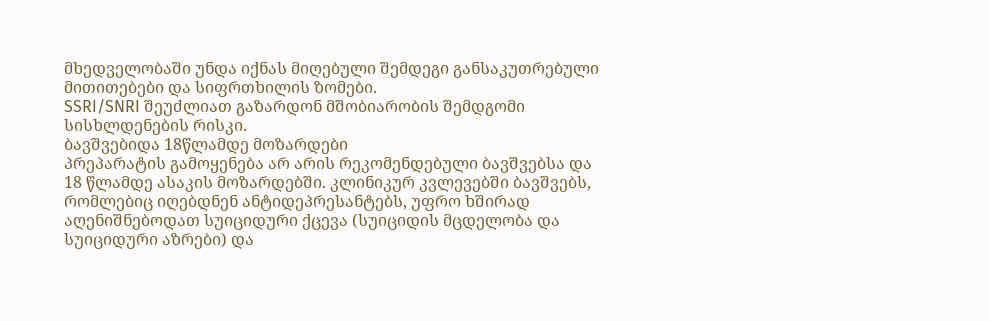მხედველობაში უნდა იქნას მიღებული შემდეგი განსაკუთრებული მითითებები და სიფრთხილის ზომები.
SSRI/SNRI შეუძლიათ გაზარდონ მშობიარობის შემდგომი სისხლდენების რისკი.
ბავშვებიდა 18წლამდე მოზარდები
პრეპარატის გამოყენება არ არის რეკომენდებული ბავშვებსა და 18 წლამდე ასაკის მოზარდებში. კლინიკურ კვლევებში ბავშვებს, რომლებიც იღებდნენ ანტიდეპრესანტებს, უფრო ხშირად აღენიშნებოდათ სუიციდური ქცევა (სუიციდის მცდელობა და სუიციდური აზრები) და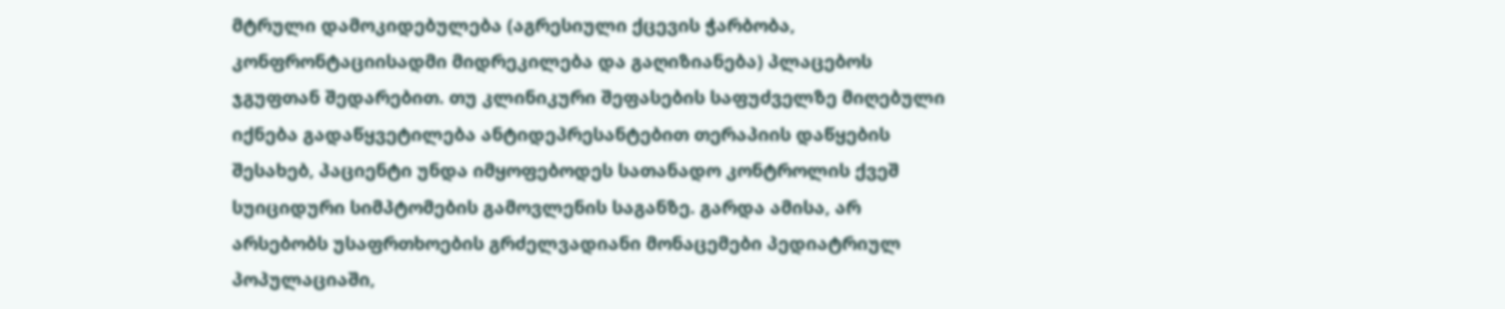მტრული დამოკიდებულება (აგრესიული ქცევის ჭარბობა, კონფრონტაციისადმი მიდრეკილება და გაღიზიანება) პლაცებოს ჯგუფთან შედარებით. თუ კლინიკური შეფასების საფუძველზე მიღებული იქნება გადაწყვეტილება ანტიდეპრესანტებით თერაპიის დაწყების შესახებ, პაციენტი უნდა იმყოფებოდეს სათანადო კონტროლის ქვეშ სუიციდური სიმპტომების გამოვლენის საგანზე. გარდა ამისა, არ არსებობს უსაფრთხოების გრძელვადიანი მონაცემები პედიატრიულ პოპულაციაში,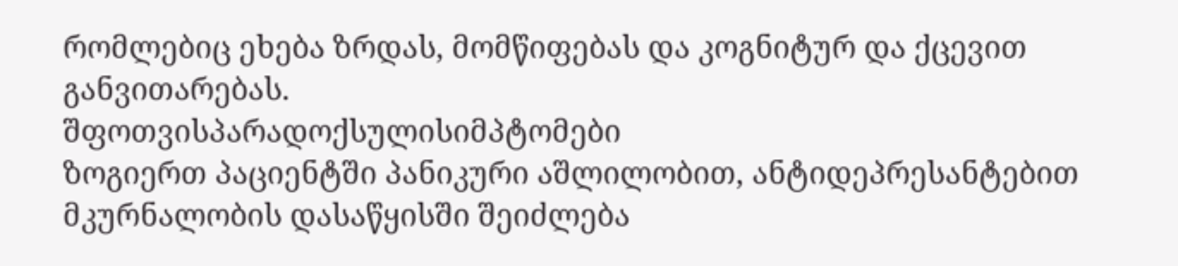რომლებიც ეხება ზრდას, მომწიფებას და კოგნიტურ და ქცევით განვითარებას.
შფოთვისპარადოქსულისიმპტომები
ზოგიერთ პაციენტში პანიკური აშლილობით, ანტიდეპრესანტებით მკურნალობის დასაწყისში შეიძლება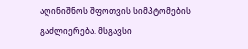აღინიშნოს შფოთვის სიმპტომების გაძლიერება. მსგავსი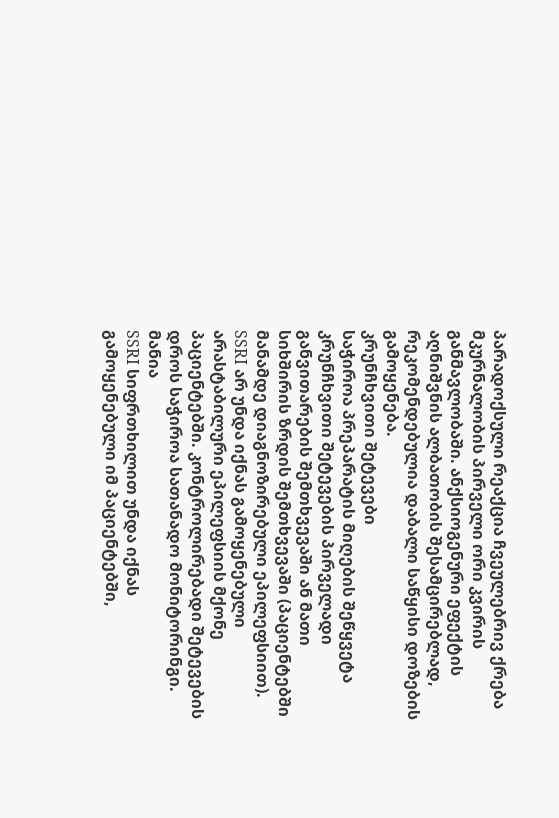პარადოქსული რეაქცია ჩვეულებრივ ქრება მკურნალობის პირველი ორი კვირის განმავლობაში. ანქსიოგენური ეფექტის აღნიშვნის ალბათობის შესამცირებლად, რეკომენდებულია დაბალი საწყისი დოზების გამოყენება.
კრუნჩხვითი შეტევები
საჭიროა პრეპარატის მიღების შეწყვეტა კრუნჩხვითი შეტევების პირველადი განვითარების შემთხვევაში ან მათი სიხშირის ზრდის შემთხვევაში (პაციენტებში მანამდე დიაგნოზირებული ეპილეფსიით). SSRI არ უნდა იქნას გამოყენებული არასტაბილური ეპილეფსიის მქონე პაციენტებში. კონტროლირებადი შეტევების დროს საჭიროა სათანადო მონიტორინგი.
მანია
SSRI სიფრთხილით უნდა იქნას გამოყენებული იმ პაციენტებში,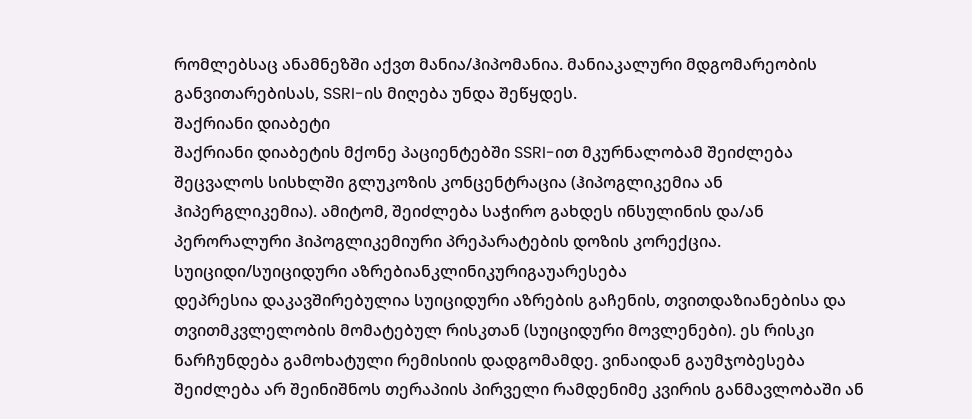რომლებსაც ანამნეზში აქვთ მანია/ჰიპომანია. მანიაკალური მდგომარეობის განვითარებისას, SSRI-ის მიღება უნდა შეწყდეს.
შაქრიანი დიაბეტი
შაქრიანი დიაბეტის მქონე პაციენტებში SSRI-ით მკურნალობამ შეიძლება შეცვალოს სისხლში გლუკოზის კონცენტრაცია (ჰიპოგლიკემია ან ჰიპერგლიკემია). ამიტომ, შეიძლება საჭირო გახდეს ინსულინის და/ან პერორალური ჰიპოგლიკემიური პრეპარატების დოზის კორექცია.
სუიციდი/სუიციდური აზრებიანკლინიკურიგაუარესება
დეპრესია დაკავშირებულია სუიციდური აზრების გაჩენის, თვითდაზიანებისა და თვითმკვლელობის მომატებულ რისკთან (სუიციდური მოვლენები). ეს რისკი ნარჩუნდება გამოხატული რემისიის დადგომამდე. ვინაიდან გაუმჯობესება შეიძლება არ შეინიშნოს თერაპიის პირველი რამდენიმე კვირის განმავლობაში ან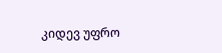კიდევ უფრო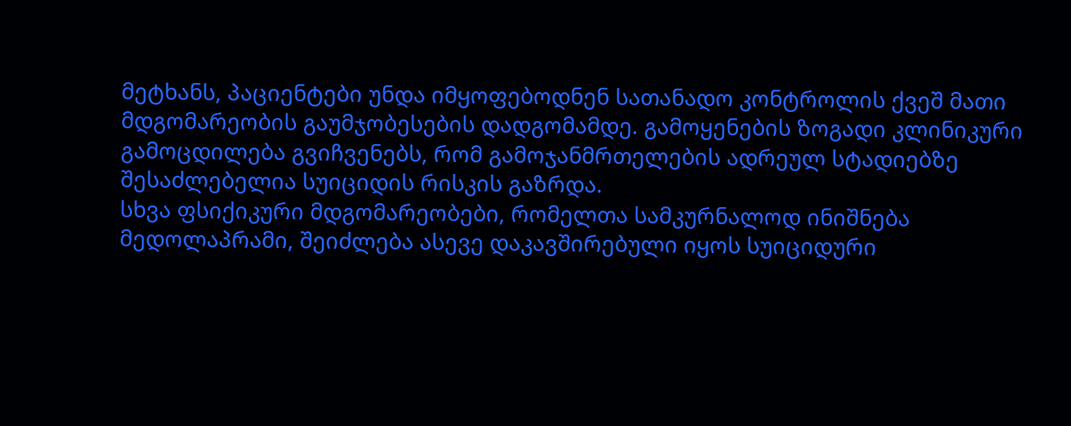მეტხანს, პაციენტები უნდა იმყოფებოდნენ სათანადო კონტროლის ქვეშ მათი მდგომარეობის გაუმჯობესების დადგომამდე. გამოყენების ზოგადი კლინიკური გამოცდილება გვიჩვენებს, რომ გამოჯანმრთელების ადრეულ სტადიებზე შესაძლებელია სუიციდის რისკის გაზრდა.
სხვა ფსიქიკური მდგომარეობები, რომელთა სამკურნალოდ ინიშნება მედოლაპრამი, შეიძლება ასევე დაკავშირებული იყოს სუიციდური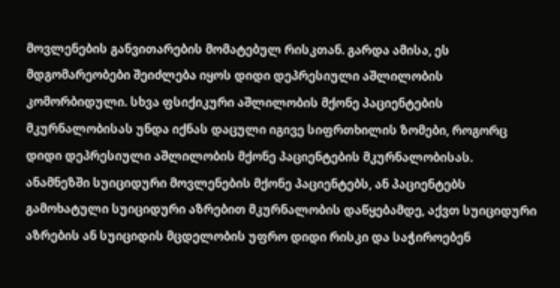მოვლენების განვითარების მომატებულ რისკთან. გარდა ამისა, ეს მდგომარეობები შეიძლება იყოს დიდი დეპრესიული აშლილობის კომორბიდული. სხვა ფსიქიკური აშლილობის მქონე პაციენტების მკურნალობისას უნდა იქნას დაცული იგივე სიფრთხილის ზომები, როგორც დიდი დეპრესიული აშლილობის მქონე პაციენტების მკურნალობისას.
ანამნეზში სუიციდური მოვლენების მქონე პაციენტებს, ან პაციენტებს გამოხატული სუიციდური აზრებით მკურნალობის დაწყებამდე, აქვთ სუიციდური აზრების ან სუიციდის მცდელობის უფრო დიდი რისკი და საჭიროებენ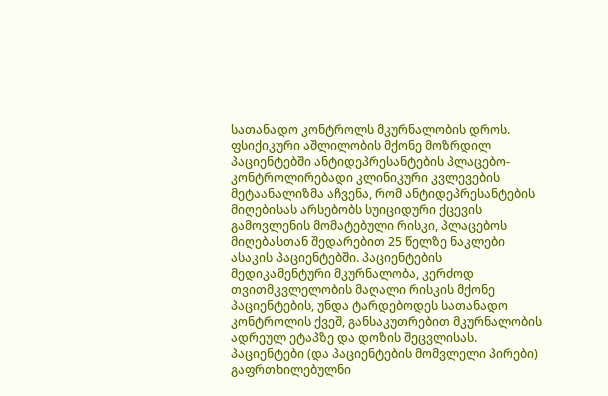სათანადო კონტროლს მკურნალობის დროს. ფსიქიკური აშლილობის მქონე მოზრდილ პაციენტებში ანტიდეპრესანტების პლაცებო-კონტროლირებადი კლინიკური კვლევების მეტაანალიზმა აჩვენა, რომ ანტიდეპრესანტების მიღებისას არსებობს სუიციდური ქცევის გამოვლენის მომატებული რისკი, პლაცებოს მიღებასთან შედარებით 25 წელზე ნაკლები ასაკის პაციენტებში. პაციენტების მედიკამენტური მკურნალობა, კერძოდ თვითმკვლელობის მაღალი რისკის მქონე პაციენტების, უნდა ტარდებოდეს სათანადო კონტროლის ქვეშ, განსაკუთრებით მკურნალობის ადრეულ ეტაპზე და დოზის შეცვლისას.
პაციენტები (და პაციენტების მომვლელი პირები) გაფრთხილებულნი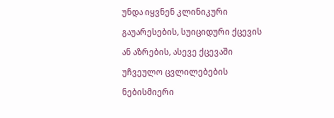უნდა იყვნენ კლინიკური გაუარესების, სუიციდური ქცევის ან აზრების, ასევე ქცევაში უჩვეულო ცვლილებების ნებისმიერი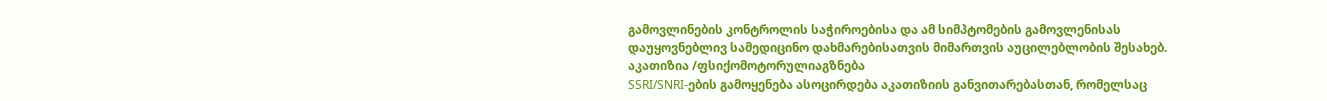გამოვლინების კონტროლის საჭიროებისა და ამ სიმპტომების გამოვლენისას დაუყოვნებლივ სამედიცინო დახმარებისათვის მიმართვის აუცილებლობის შესახებ.
აკათიზია /ფსიქომოტორულიაგზნება
SSRI/SNRI-ების გამოყენება ასოცირდება აკათიზიის განვითარებასთან, რომელსაც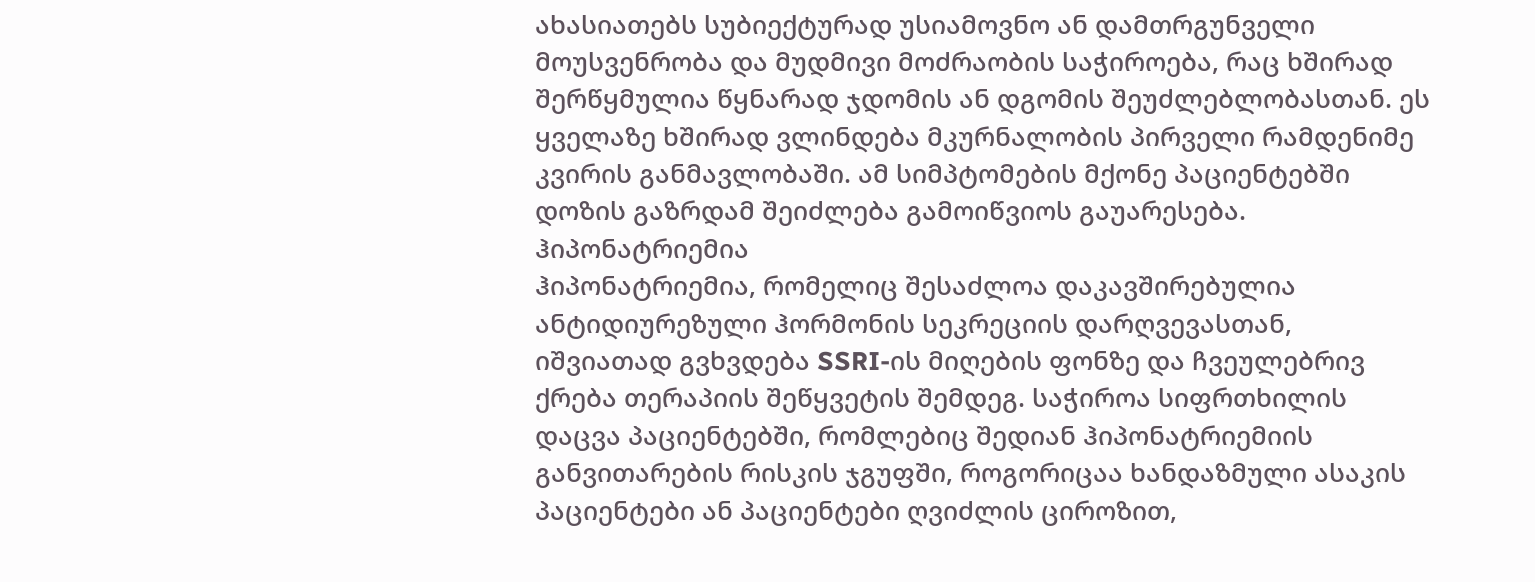ახასიათებს სუბიექტურად უსიამოვნო ან დამთრგუნველი მოუსვენრობა და მუდმივი მოძრაობის საჭიროება, რაც ხშირად შერწყმულია წყნარად ჯდომის ან დგომის შეუძლებლობასთან. ეს ყველაზე ხშირად ვლინდება მკურნალობის პირველი რამდენიმე კვირის განმავლობაში. ამ სიმპტომების მქონე პაციენტებში დოზის გაზრდამ შეიძლება გამოიწვიოს გაუარესება.
ჰიპონატრიემია
ჰიპონატრიემია, რომელიც შესაძლოა დაკავშირებულია ანტიდიურეზული ჰორმონის სეკრეციის დარღვევასთან, იშვიათად გვხვდება SSRI-ის მიღების ფონზე და ჩვეულებრივ ქრება თერაპიის შეწყვეტის შემდეგ. საჭიროა სიფრთხილის დაცვა პაციენტებში, რომლებიც შედიან ჰიპონატრიემიის განვითარების რისკის ჯგუფში, როგორიცაა ხანდაზმული ასაკის პაციენტები ან პაციენტები ღვიძლის ციროზით,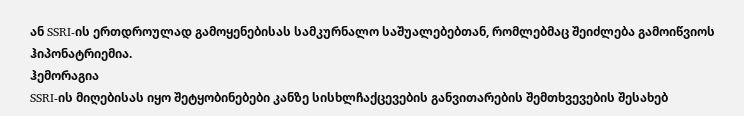ან SSRI-ის ერთდროულად გამოყენებისას სამკურნალო საშუალებებთან, რომლებმაც შეიძლება გამოიწვიოს ჰიპონატრიემია.
ჰემორაგია
SSRI-ის მიღებისას იყო შეტყობინებები კანზე სისხლჩაქცევების განვითარების შემთხვევების შესახებ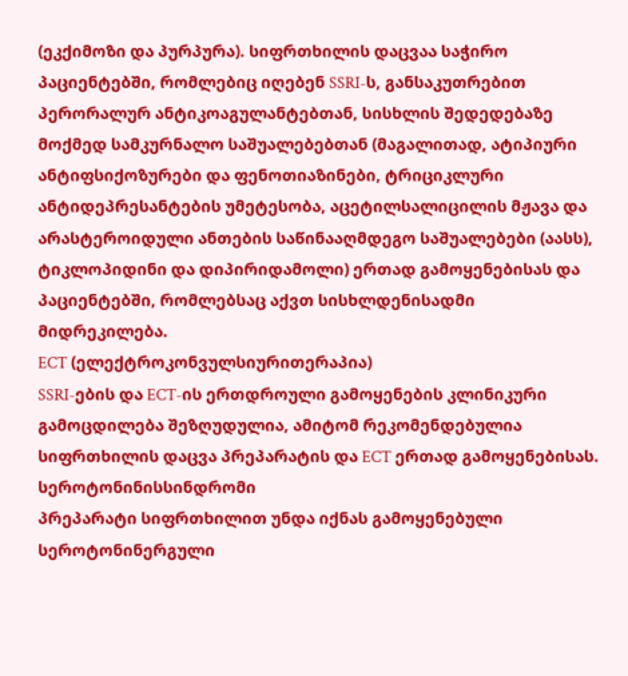(ეკქიმოზი და პურპურა). სიფრთხილის დაცვაა საჭირო პაციენტებში, რომლებიც იღებენ SSRI-ს, განსაკუთრებით პერორალურ ანტიკოაგულანტებთან, სისხლის შედედებაზე მოქმედ სამკურნალო საშუალებებთან (მაგალითად, ატიპიური ანტიფსიქოზურები და ფენოთიაზინები, ტრიციკლური ანტიდეპრესანტების უმეტესობა, აცეტილსალიცილის მჟავა და არასტეროიდული ანთების საწინააღმდეგო საშუალებები (აასს), ტიკლოპიდინი და დიპირიდამოლი) ერთად გამოყენებისას და პაციენტებში, რომლებსაც აქვთ სისხლდენისადმი მიდრეკილება.
ECT (ელექტროკონვულსიურითერაპია)
SSRI-ების და ECT-ის ერთდროული გამოყენების კლინიკური გამოცდილება შეზღუდულია, ამიტომ რეკომენდებულია სიფრთხილის დაცვა პრეპარატის და ECT ერთად გამოყენებისას.
სეროტონინისსინდრომი
პრეპარატი სიფრთხილით უნდა იქნას გამოყენებული სეროტონინერგული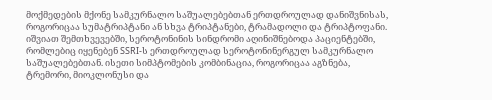მოქმედების მქონე სამკურნალო საშუალებებთან ერთდროულად დანიშვნისას, როგორიცაა სუმატრიპტანი ან სხვა ტრიპტანები, ტრამადოლი და ტრიპტოფანი.
იშვიათ შემთხვევებში, სეროტონინის სინდრომი აღინიშნებოდა პაციენტებში, რომლებიც იყენებენ SSRI-ს ერთდროულად სეროტონინერგულ სამკურნალო საშუალებებთან. ისეთი სიმპტომების კომბინაცია, როგორიცაა აგზნება, ტრემორი, მიოკლონუსი და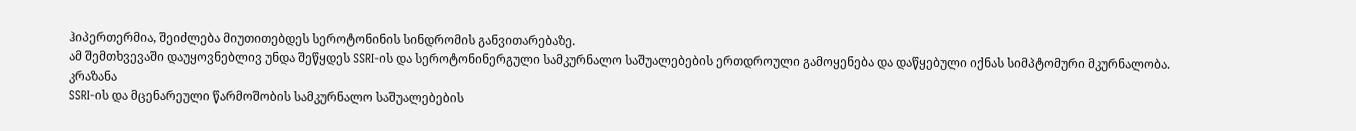ჰიპერთერმია, შეიძლება მიუთითებდეს სეროტონინის სინდრომის განვითარებაზე.
ამ შემთხვევაში დაუყოვნებლივ უნდა შეწყდეს SSRI-ის და სეროტონინერგული სამკურნალო საშუალებების ერთდროული გამოყენება და დაწყებული იქნას სიმპტომური მკურნალობა.
კრაზანა
SSRI-ის და მცენარეული წარმოშობის სამკურნალო საშუალებების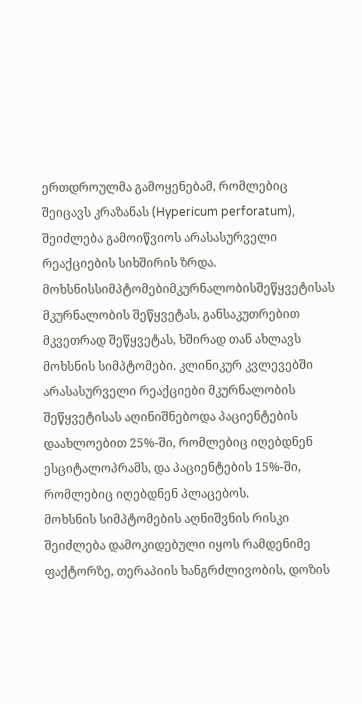ერთდროულმა გამოყენებამ, რომლებიც შეიცავს კრაზანას (Hypericum perforatum), შეიძლება გამოიწვიოს არასასურველი რეაქციების სიხშირის ზრდა.
მოხსნისსიმპტომებიმკურნალობისშეწყვეტისას
მკურნალობის შეწყვეტას, განსაკუთრებით მკვეთრად შეწყვეტას, ხშირად თან ახლავს მოხსნის სიმპტომები. კლინიკურ კვლევებში არასასურველი რეაქციები მკურნალობის შეწყვეტისას აღინიშნებოდა პაციენტების დაახლოებით 25%-ში, რომლებიც იღებდნენ ესციტალოპრამს, და პაციენტების 15%-ში, რომლებიც იღებდნენ პლაცებოს.
მოხსნის სიმპტომების აღნიშვნის რისკი შეიძლება დამოკიდებული იყოს რამდენიმე ფაქტორზე, თერაპიის ხანგრძლივობის, დოზის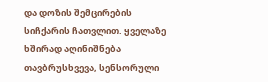და დოზის შემცირების სიჩქარის ჩათვლით. ყველაზე ხშირად აღინიშნება თავბრუსხვევა, სენსორული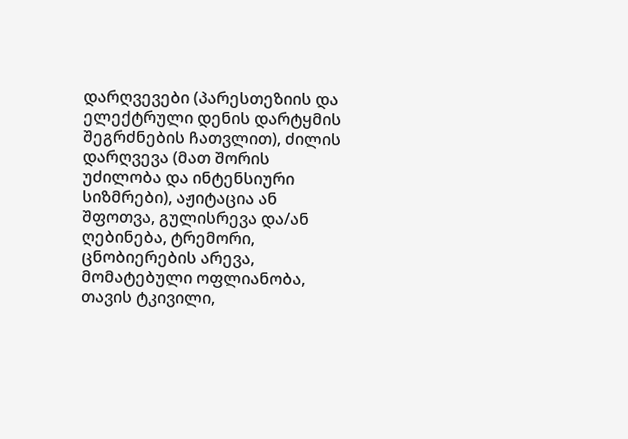დარღვევები (პარესთეზიის და ელექტრული დენის დარტყმის შეგრძნების ჩათვლით), ძილის დარღვევა (მათ შორის უძილობა და ინტენსიური სიზმრები), აჟიტაცია ან შფოთვა, გულისრევა და/ან ღებინება, ტრემორი, ცნობიერების არევა, მომატებული ოფლიანობა, თავის ტკივილი,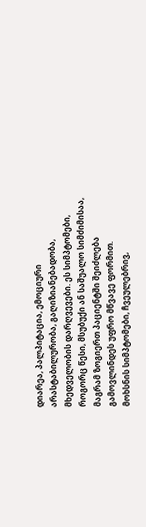დიარეა, პალპიტაცია, ემოციური არასტაბილურობა, გაღიზიანებადობა, მხედველობის დარღვევები. ეს სიმპტომები, როგორც წესი, მსუბუქი ან საშუალო სიმძიმისაა, მაგრამ ზოგიერთ პაციენტში შეიძლება გამოვლინდეს უფრო მწვავე ფორმით.
მოხსნის სიმპტომები, ჩვეულებრივ,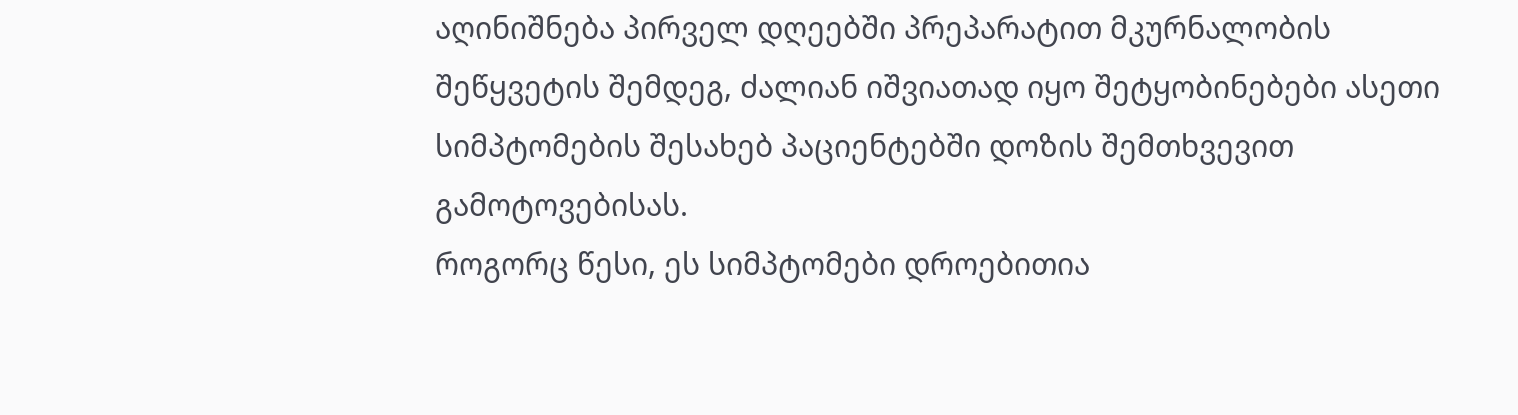აღინიშნება პირველ დღეებში პრეპარატით მკურნალობის შეწყვეტის შემდეგ, ძალიან იშვიათად იყო შეტყობინებები ასეთი სიმპტომების შესახებ პაციენტებში დოზის შემთხვევით გამოტოვებისას.
როგორც წესი, ეს სიმპტომები დროებითია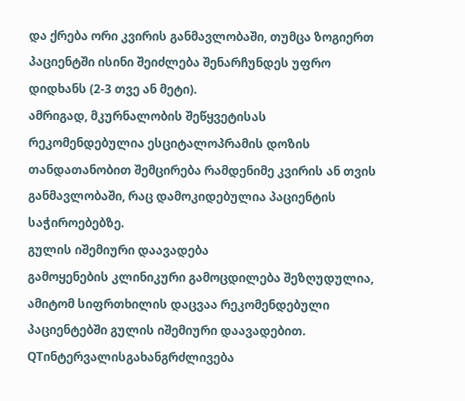და ქრება ორი კვირის განმავლობაში, თუმცა ზოგიერთ პაციენტში ისინი შეიძლება შენარჩუნდეს უფრო დიდხანს (2-3 თვე ან მეტი).
ამრიგად, მკურნალობის შეწყვეტისას რეკომენდებულია ესციტალოპრამის დოზის თანდათანობით შემცირება რამდენიმე კვირის ან თვის განმავლობაში, რაც დამოკიდებულია პაციენტის საჭიროებებზე.
გულის იშემიური დაავადება
გამოყენების კლინიკური გამოცდილება შეზღუდულია, ამიტომ სიფრთხილის დაცვაა რეკომენდებული პაციენტებში გულის იშემიური დაავადებით.
QTინტერვალისგახანგრძლივება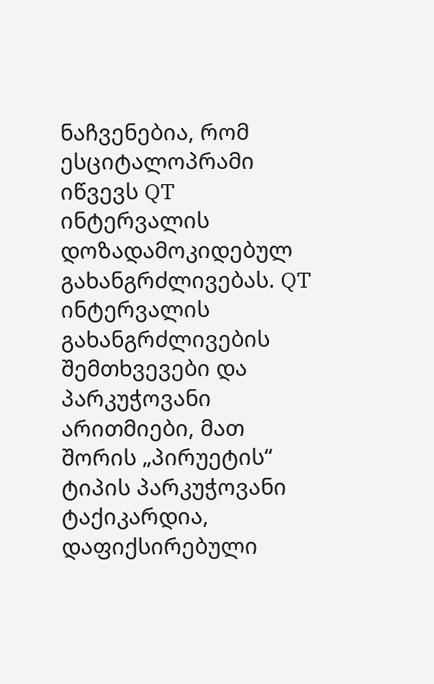ნაჩვენებია, რომ ესციტალოპრამი იწვევს QT ინტერვალის დოზადამოკიდებულ გახანგრძლივებას. QT ინტერვალის გახანგრძლივების შემთხვევები და პარკუჭოვანი არითმიები, მათ შორის „პირუეტის“ ტიპის პარკუჭოვანი ტაქიკარდია, დაფიქსირებული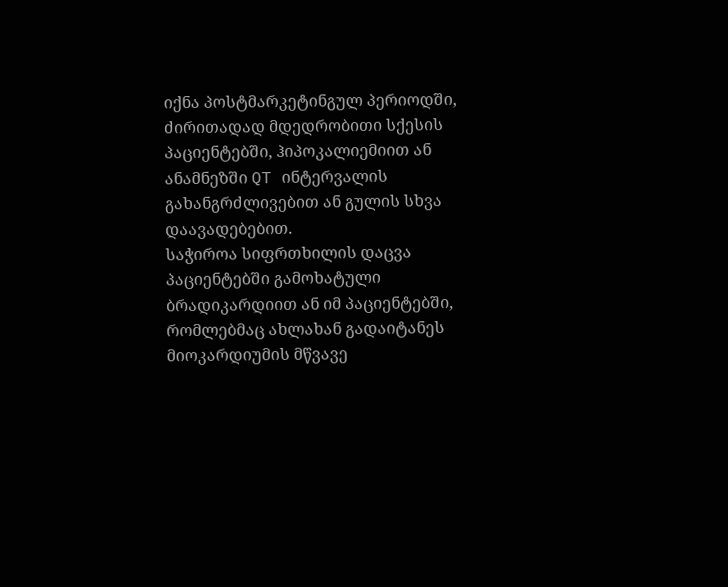იქნა პოსტმარკეტინგულ პერიოდში, ძირითადად მდედრობითი სქესის პაციენტებში, ჰიპოკალიემიით ან ანამნეზში QT ინტერვალის გახანგრძლივებით ან გულის სხვა დაავადებებით.
საჭიროა სიფრთხილის დაცვა პაციენტებში გამოხატული ბრადიკარდიით ან იმ პაციენტებში, რომლებმაც ახლახან გადაიტანეს მიოკარდიუმის მწვავე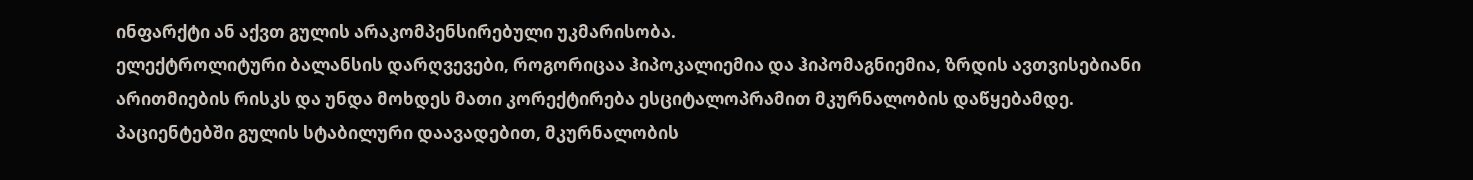ინფარქტი ან აქვთ გულის არაკომპენსირებული უკმარისობა.
ელექტროლიტური ბალანსის დარღვევები, როგორიცაა ჰიპოკალიემია და ჰიპომაგნიემია, ზრდის ავთვისებიანი არითმიების რისკს და უნდა მოხდეს მათი კორექტირება ესციტალოპრამით მკურნალობის დაწყებამდე.
პაციენტებში გულის სტაბილური დაავადებით, მკურნალობის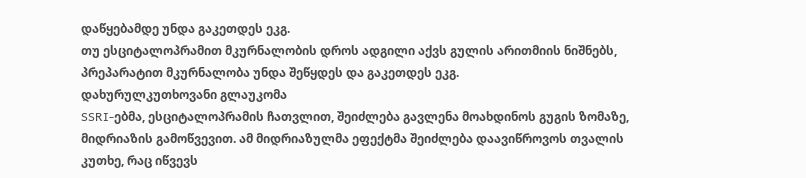დაწყებამდე უნდა გაკეთდეს ეკგ.
თუ ესციტალოპრამით მკურნალობის დროს ადგილი აქვს გულის არითმიის ნიშნებს, პრეპარატით მკურნალობა უნდა შეწყდეს და გაკეთდეს ეკგ.
დახურულკუთხოვანი გლაუკომა
SSRI-ებმა, ესციტალოპრამის ჩათვლით, შეიძლება გავლენა მოახდინოს გუგის ზომაზე, მიდრიაზის გამოწვევით. ამ მიდრიაზულმა ეფექტმა შეიძლება დაავიწროვოს თვალის კუთხე, რაც იწვევს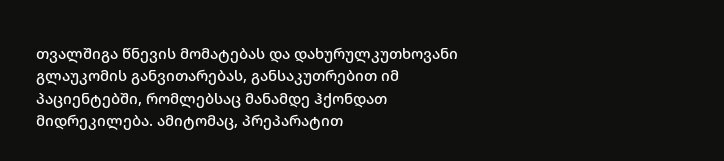თვალშიგა წნევის მომატებას და დახურულკუთხოვანი გლაუკომის განვითარებას, განსაკუთრებით იმ პაციენტებში, რომლებსაც მანამდე ჰქონდათ მიდრეკილება. ამიტომაც, პრეპარატით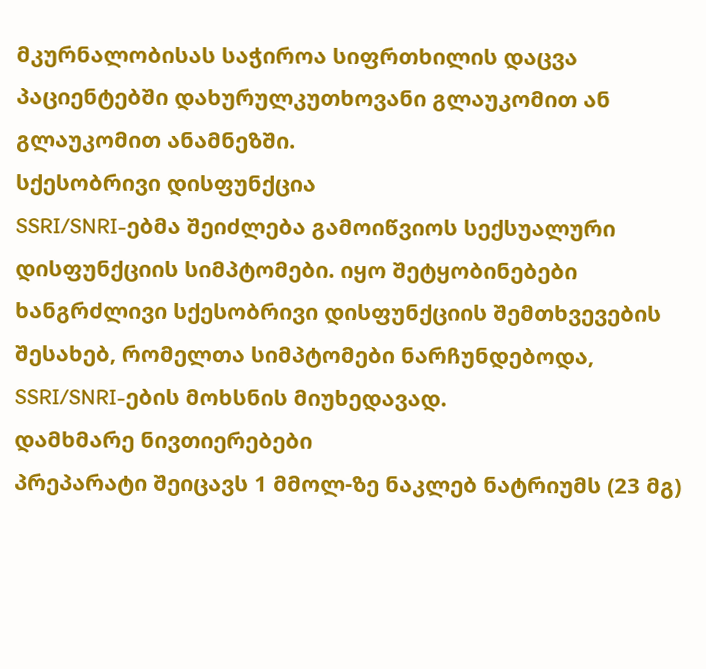მკურნალობისას საჭიროა სიფრთხილის დაცვა პაციენტებში დახურულკუთხოვანი გლაუკომით ან გლაუკომით ანამნეზში.
სქესობრივი დისფუნქცია
SSRI/SNRI-ებმა შეიძლება გამოიწვიოს სექსუალური დისფუნქციის სიმპტომები. იყო შეტყობინებები ხანგრძლივი სქესობრივი დისფუნქციის შემთხვევების შესახებ, რომელთა სიმპტომები ნარჩუნდებოდა, SSRI/SNRI-ების მოხსნის მიუხედავად.
დამხმარე ნივთიერებები
პრეპარატი შეიცავს 1 მმოლ-ზე ნაკლებ ნატრიუმს (23 მგ)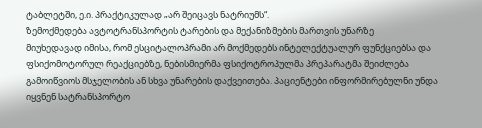ტაბლეტში, ე.ი. პრაქტიკულად „არ შეიცავს ნატრიუმს“.
ზემოქმედება ავტოტრანსპორტის ტარების და მექანიზმების მართვის უნარზე
მიუხედავად იმისა, რომ ესციტალოპრამი არ მოქმედებს ინტელექტუალურ ფუნქციებსა და ფსიქომოტორულ რეაქციებზე, ნებისმიერმა ფსიქოტროპულმა პრეპარატმა შეიძლება გამოიწვიოს მსჯელობის ან სხვა უნარების დაქვეითება. პაციენტები ინფორმირებულნი უნდა იყვნენ სატრანსპორტო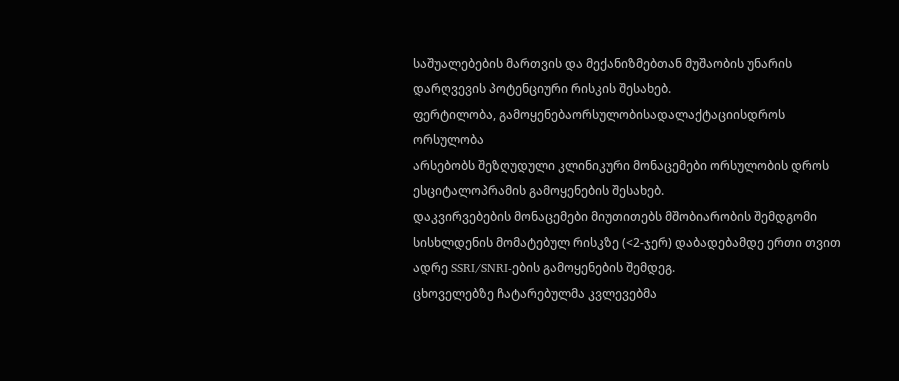საშუალებების მართვის და მექანიზმებთან მუშაობის უნარის დარღვევის პოტენციური რისკის შესახებ.
ფერტილობა, გამოყენებაორსულობისადალაქტაციისდროს
ორსულობა
არსებობს შეზღუდული კლინიკური მონაცემები ორსულობის დროს ესციტალოპრამის გამოყენების შესახებ.
დაკვირვებების მონაცემები მიუთითებს მშობიარობის შემდგომი სისხლდენის მომატებულ რისკზე (<2-ჯერ) დაბადებამდე ერთი თვით ადრე SSRI/SNRI-ების გამოყენების შემდეგ.
ცხოველებზე ჩატარებულმა კვლევებმა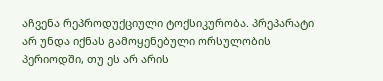აჩვენა რეპროდუქციული ტოქსიკურობა. პრეპარატი არ უნდა იქნას გამოყენებული ორსულობის პერიოდში, თუ ეს არ არის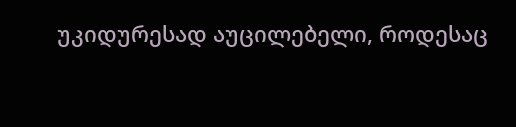უკიდურესად აუცილებელი, როდესაც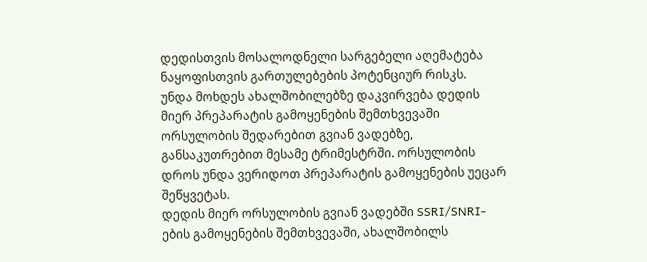დედისთვის მოსალოდნელი სარგებელი აღემატება ნაყოფისთვის გართულებების პოტენციურ რისკს.
უნდა მოხდეს ახალშობილებზე დაკვირვება დედის მიერ პრეპარატის გამოყენების შემთხვევაში ორსულობის შედარებით გვიან ვადებზე, განსაკუთრებით მესამე ტრიმესტრში. ორსულობის დროს უნდა ვერიდოთ პრეპარატის გამოყენების უეცარ შეწყვეტას.
დედის მიერ ორსულობის გვიან ვადებში SSRI/SNRI-ების გამოყენების შემთხვევაში, ახალშობილს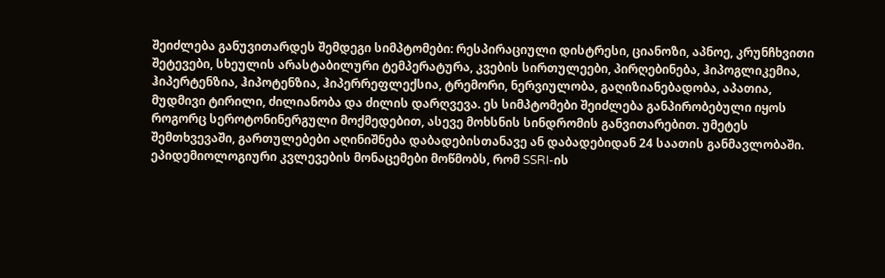შეიძლება განუვითარდეს შემდეგი სიმპტომები: რესპირაციული დისტრესი, ციანოზი, აპნოე, კრუნჩხვითი შეტევები, სხეულის არასტაბილური ტემპერატურა, კვების სირთულეები, პირღებინება, ჰიპოგლიკემია, ჰიპერტენზია, ჰიპოტენზია, ჰიპერრეფლექსია, ტრემორი, ნერვიულობა, გაღიზიანებადობა, აპათია, მუდმივი ტირილი, ძილიანობა და ძილის დარღვევა. ეს სიმპტომები შეიძლება განპირობებული იყოს როგორც სეროტონინერგული მოქმედებით, ასევე მოხსნის სინდრომის განვითარებით. უმეტეს შემთხვევაში, გართულებები აღინიშნება დაბადებისთანავე ან დაბადებიდან 24 საათის განმავლობაში.
ეპიდემიოლოგიური კვლევების მონაცემები მოწმობს, რომ SSRI-ის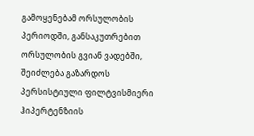გამოყენებამ ორსულობის პერიოდში, განსაკუთრებით ორსულობის გვიან ვადებში, შეიძლება გაზარდოს პერსისტიული ფილტვისმიერი ჰიპერტენზიის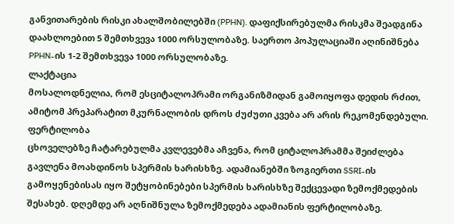განვითარების რისკი ახალშობილებში (PPHN). დაფიქსირებულმა რისკმა შეადგინა დაახლოებით 5 შემთხვევა 1000 ორსულობაზე. საერთო პოპულაციაში აღინიშნება PPHN-ის 1-2 შემთხვევა 1000 ორსულობაზე.
ლაქტაცია
მოსალოდნელია, რომ ესციტალოპრამი ორგანიზმიდან გამოიყოფა დედის რძით, ამიტომ პრეპარატით მკურნალობის დროს ძუძუთი კვება არ არის რეკომენდებული.
ფერტილობა
ცხოველებზე ჩატარებულმა კვლევებმა აჩვენა, რომ ციტალოპრამმა შეიძლება გავლენა მოახდინოს სპერმის ხარისხზე. ადამიანებში ზოგიერთი SSRI-ის გამოყენებისას იყო შეტყობინებები სპერმის ხარისხზე შექცევადი ზემოქმედების შესახებ. დღემდე არ აღნიშნულა ზემოქმედება ადამიანის ფერტილობაზე.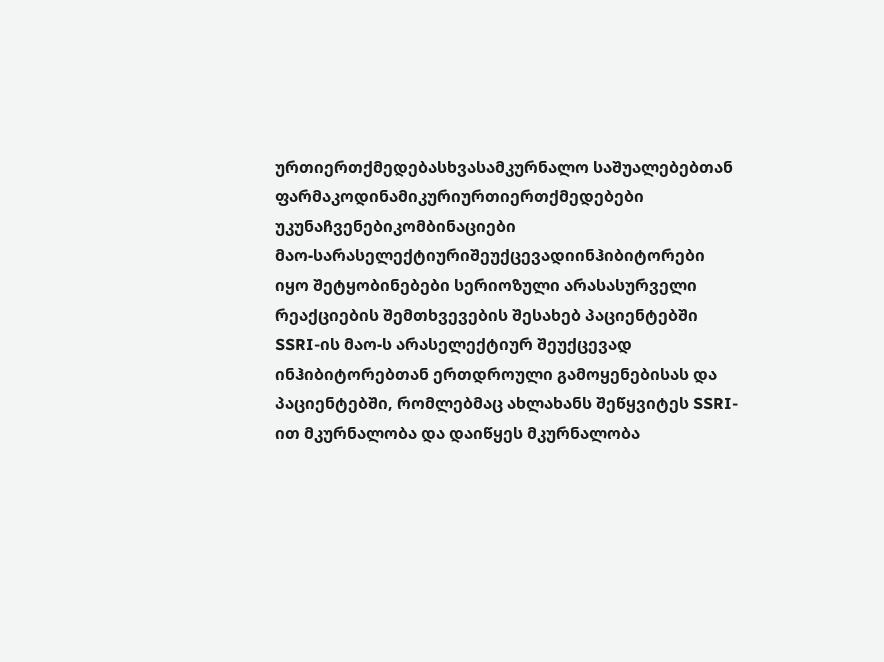ურთიერთქმედებასხვასამკურნალო საშუალებებთან
ფარმაკოდინამიკურიურთიერთქმედებები
უკუნაჩვენებიკომბინაციები
მაო-სარასელექტიურიშეუქცევადიინჰიბიტორები
იყო შეტყობინებები სერიოზული არასასურველი რეაქციების შემთხვევების შესახებ პაციენტებში SSRI-ის მაო-ს არასელექტიურ შეუქცევად ინჰიბიტორებთან ერთდროული გამოყენებისას და პაციენტებში, რომლებმაც ახლახანს შეწყვიტეს SSRI-ით მკურნალობა და დაიწყეს მკურნალობა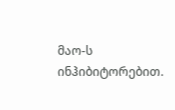მაო-ს ინჰიბიტორებით.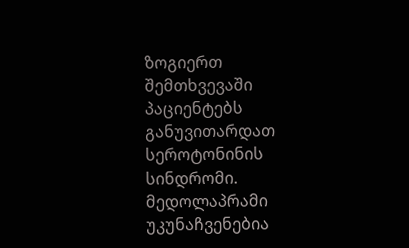ზოგიერთ შემთხვევაში პაციენტებს განუვითარდათ სეროტონინის სინდრომი.
მედოლაპრამი უკუნაჩვენებია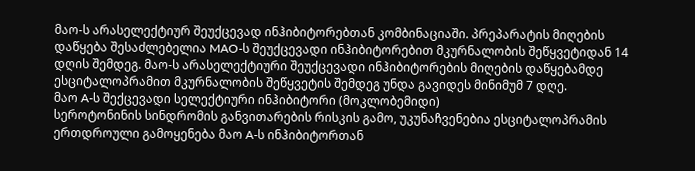მაო-ს არასელექტიურ შეუქცევად ინჰიბიტორებთან კომბინაციაში. პრეპარატის მიღების დაწყება შესაძლებელია MAO-ს შეუქცევადი ინჰიბიტორებით მკურნალობის შეწყვეტიდან 14 დღის შემდეგ. მაო-ს არასელექტიური შეუქცევადი ინჰიბიტორების მიღების დაწყებამდე ესციტალოპრამით მკურნალობის შეწყვეტის შემდეგ უნდა გავიდეს მინიმუმ 7 დღე.
მაო A-ს შექცევადი სელექტიური ინჰიბიტორი (მოკლობემიდი)
სეროტონინის სინდრომის განვითარების რისკის გამო, უკუნაჩვენებია ესციტალოპრამის ერთდროული გამოყენება მაო A-ს ინჰიბიტორთან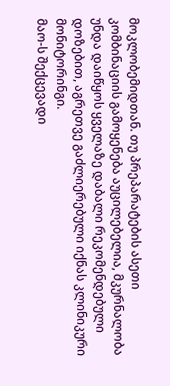მოკლობემიდთან. თუ პრეპარატების ასეთი კომბინაციის გამოყენება აუცილებელია, მკურნალობა უნდა დაიწყოს ყველაზე დაბალი რეკომენდებული დოზებით, აგრეთვე გაძლიერებული იქნას კლინიკური მონიტორინგი.
მაო-ს შექცევადი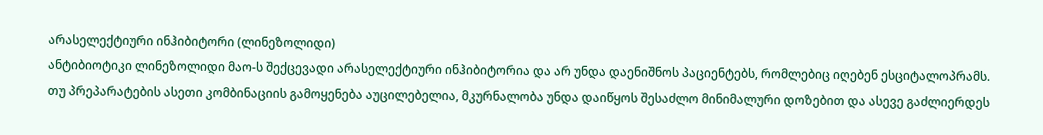არასელექტიური ინჰიბიტორი (ლინეზოლიდი)
ანტიბიოტიკი ლინეზოლიდი მაო-ს შექცევადი არასელექტიური ინჰიბიტორია და არ უნდა დაენიშნოს პაციენტებს, რომლებიც იღებენ ესციტალოპრამს. თუ პრეპარატების ასეთი კომბინაციის გამოყენება აუცილებელია, მკურნალობა უნდა დაიწყოს შესაძლო მინიმალური დოზებით და ასევე გაძლიერდეს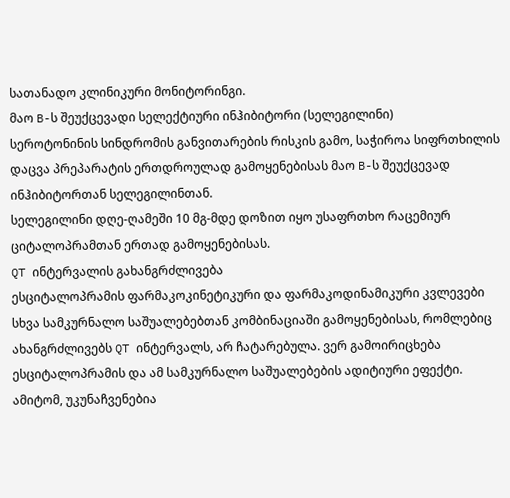სათანადო კლინიკური მონიტორინგი.
მაო B-ს შეუქცევადი სელექტიური ინჰიბიტორი (სელეგილინი)
სეროტონინის სინდრომის განვითარების რისკის გამო, საჭიროა სიფრთხილის დაცვა პრეპარატის ერთდროულად გამოყენებისას მაო B-ს შეუქცევად ინჰიბიტორთან სელეგილინთან.
სელეგილინი დღე-ღამეში 10 მგ-მდე დოზით იყო უსაფრთხო რაცემიურ ციტალოპრამთან ერთად გამოყენებისას.
QT ინტერვალის გახანგრძლივება
ესციტალოპრამის ფარმაკოკინეტიკური და ფარმაკოდინამიკური კვლევები სხვა სამკურნალო საშუალებებთან კომბინაციაში გამოყენებისას, რომლებიც ახანგრძლივებს QT ინტერვალს, არ ჩატარებულა. ვერ გამოირიცხება ესციტალოპრამის და ამ სამკურნალო საშუალებების ადიტიური ეფექტი. ამიტომ, უკუნაჩვენებია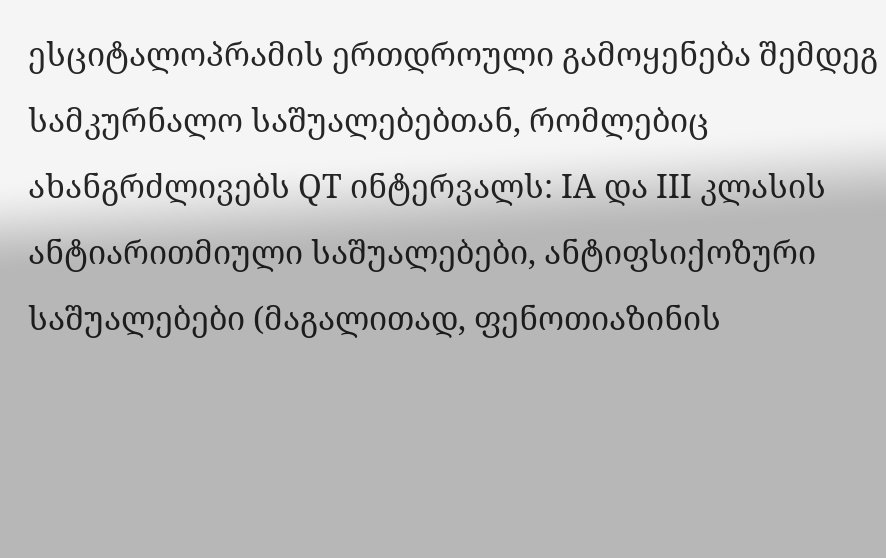ესციტალოპრამის ერთდროული გამოყენება შემდეგ სამკურნალო საშუალებებთან, რომლებიც ახანგრძლივებს QT ინტერვალს: IA და III კლასის ანტიარითმიული საშუალებები, ანტიფსიქოზური საშუალებები (მაგალითად, ფენოთიაზინის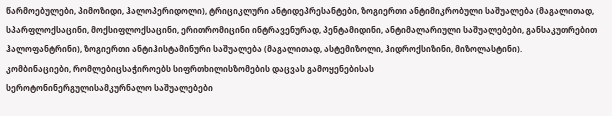წარმოებულები, პიმოზიდი, ჰალოპერიდოლი), ტრიციკლური ანტიდეპრესანტები, ზოგიერთი ანტიმიკრობული საშუალება (მაგალითად, სპარფლოქსაცინი, მოქსიფლოქსაცინი, ერითრომიცინი ინტრავენურად, პენტამიდინი, ანტიმალარიული საშუალებები, განსაკუთრებით ჰალოფანტრინი), ზოგიერთი ანტიჰისტამინური საშუალება (მაგალითად, ასტემიზოლი, ჰიდროქსიზინი, მიზოლასტინი).
კომბინაციები, რომლებიცსაჭიროებს სიფრთხილისზომების დაცვას გამოყენებისას
სეროტონინერგულისამკურნალო საშუალებები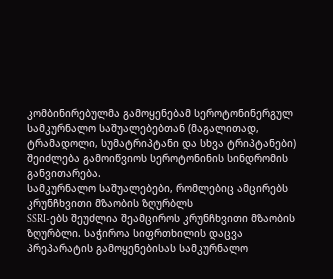კომბინირებულმა გამოყენებამ სეროტონინერგულ სამკურნალო საშუალებებთან (მაგალითად, ტრამადოლი, სუმატრიპტანი და სხვა ტრიპტანები) შეიძლება გამოიწვიოს სეროტონინის სინდრომის განვითარება.
სამკურნალო საშუალებები, რომლებიც ამცირებს კრუნჩხვითი მზაობის ზღურბლს
SSRI-ებს შეუძლია შეამციროს კრუნჩხვითი მზაობის ზღურბლი. საჭიროა სიფრთხილის დაცვა პრეპარატის გამოყენებისას სამკურნალო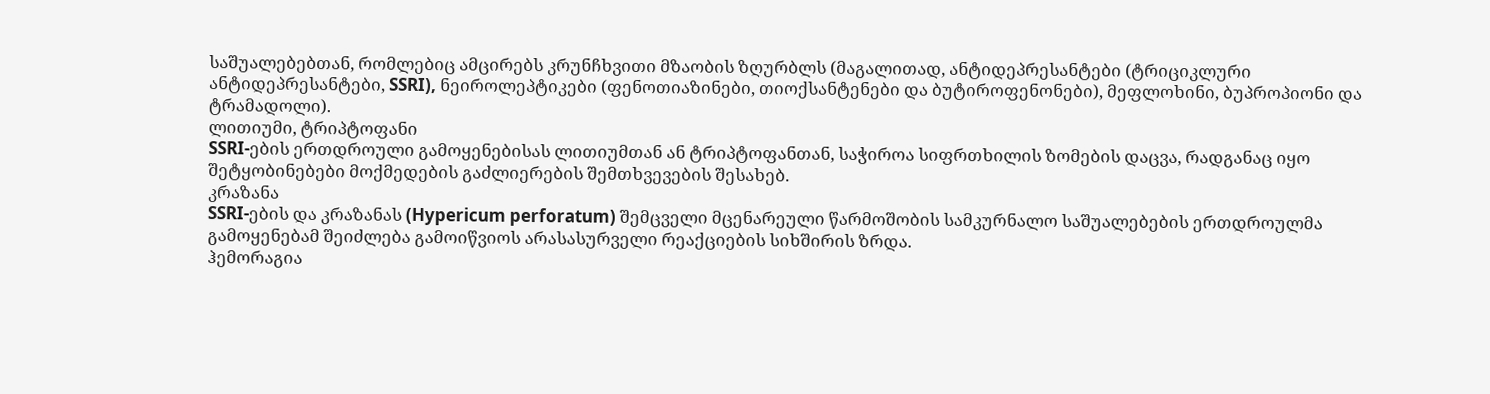საშუალებებთან, რომლებიც ამცირებს კრუნჩხვითი მზაობის ზღურბლს (მაგალითად, ანტიდეპრესანტები (ტრიციკლური ანტიდეპრესანტები, SSRI), ნეიროლეპტიკები (ფენოთიაზინები, თიოქსანტენები და ბუტიროფენონები), მეფლოხინი, ბუპროპიონი და ტრამადოლი).
ლითიუმი, ტრიპტოფანი
SSRI-ების ერთდროული გამოყენებისას ლითიუმთან ან ტრიპტოფანთან, საჭიროა სიფრთხილის ზომების დაცვა, რადგანაც იყო შეტყობინებები მოქმედების გაძლიერების შემთხვევების შესახებ.
კრაზანა
SSRI-ების და კრაზანას (Hypericum perforatum) შემცველი მცენარეული წარმოშობის სამკურნალო საშუალებების ერთდროულმა გამოყენებამ შეიძლება გამოიწვიოს არასასურველი რეაქციების სიხშირის ზრდა.
ჰემორაგია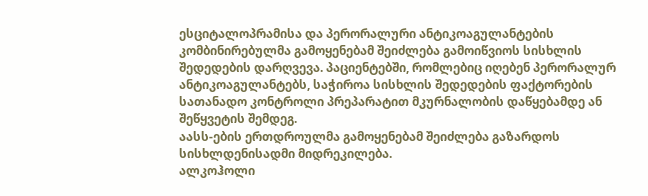ესციტალოპრამისა და პერორალური ანტიკოაგულანტების კომბინირებულმა გამოყენებამ შეიძლება გამოიწვიოს სისხლის შედედების დარღვევა. პაციენტებში, რომლებიც იღებენ პერორალურ ანტიკოაგულანტებს, საჭიროა სისხლის შედედების ფაქტორების სათანადო კონტროლი პრეპარატით მკურნალობის დაწყებამდე ან შეწყვეტის შემდეგ.
აასს-ების ერთდროულმა გამოყენებამ შეიძლება გაზარდოს სისხლდენისადმი მიდრეკილება.
ალკოჰოლი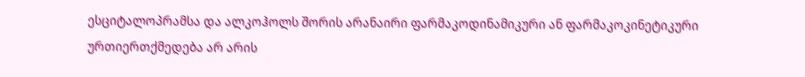ესციტალოპრამსა და ალკოჰოლს შორის არანაირი ფარმაკოდინამიკური ან ფარმაკოკინეტიკური ურთიერთქმედება არ არის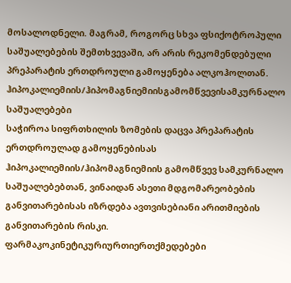მოსალოდნელი. მაგრამ, როგორც სხვა ფსიქოტროპული საშუალებების შემთხვევაში, არ არის რეკომენდებული პრეპარატის ერთდროული გამოყენება ალკოჰოლთან.
ჰიპოკალიემიის/ჰიპომაგნიემიისგამომწვევისამკურნალო საშუალებები
საჭიროა სიფრთხილის ზომების დაცვა პრეპარატის ერთდროულად გამოყენებისას ჰიპოკალიემიის/ჰიპომაგნიემიის გამომწვევ სამკურნალო საშუალებებთან, ვინაიდან ასეთი მდგომარეობების განვითარებისას იზრდება ავთვისებიანი არითმიების განვითარების რისკი.
ფარმაკოკინეტიკურიურთიერთქმედებები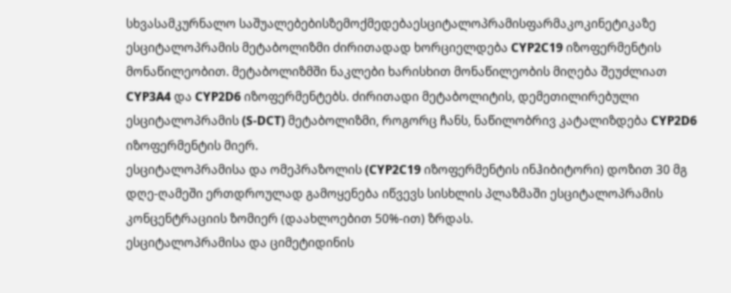სხვასამკურნალო საშუალებებისზემოქმედებაესციტალოპრამისფარმაკოკინეტიკაზე
ესციტალოპრამის მეტაბოლიზმი ძირითადად ხორციელდება CYP2C19 იზოფერმენტის მონაწილეობით. მეტაბოლიზმში ნაკლები ხარისხით მონაწილეობის მიღება შეუძლიათ CYP3A4 და CYP2D6 იზოფერმენტებს. ძირითადი მეტაბოლიტის, დემეთილირებული ესციტალოპრამის (S-DCT) მეტაბოლიზმი, როგორც ჩანს, ნაწილობრივ კატალიზდება CYP2D6 იზოფერმენტის მიერ.
ესციტალოპრამისა და ომეპრაზოლის (CYP2C19 იზოფერმენტის ინჰიბიტორი) დოზით 30 მგ დღე-ღამეში ერთდროულად გამოყენება იწვევს სისხლის პლაზმაში ესციტალოპრამის კონცენტრაციის ზომიერ (დაახლოებით 50%-ით) ზრდას.
ესციტალოპრამისა და ციმეტიდინის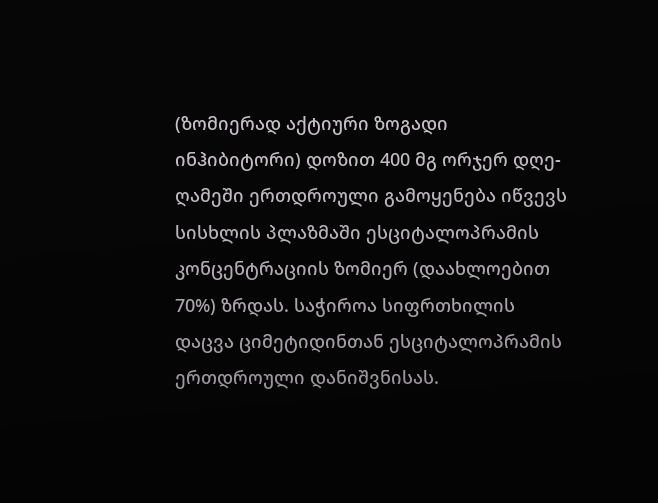(ზომიერად აქტიური ზოგადი ინჰიბიტორი) დოზით 400 მგ ორჯერ დღე-ღამეში ერთდროული გამოყენება იწვევს სისხლის პლაზმაში ესციტალოპრამის კონცენტრაციის ზომიერ (დაახლოებით 70%) ზრდას. საჭიროა სიფრთხილის დაცვა ციმეტიდინთან ესციტალოპრამის ერთდროული დანიშვნისას.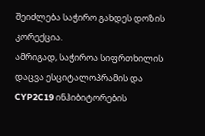შეიძლება საჭირო გახდეს დოზის კორექცია.
ამრიგად, საჭიროა სიფრთხილის დაცვა ესციტალოპრამის და CYP2C19 ინჰიბიტორების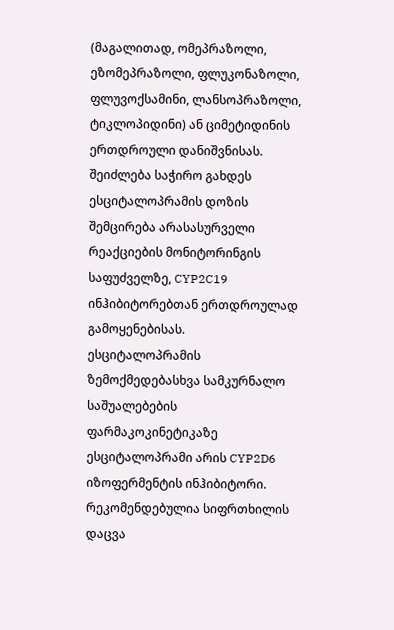(მაგალითად, ომეპრაზოლი, ეზომეპრაზოლი, ფლუკონაზოლი, ფლუვოქსამინი, ლანსოპრაზოლი, ტიკლოპიდინი) ან ციმეტიდინის ერთდროული დანიშვნისას. შეიძლება საჭირო გახდეს ესციტალოპრამის დოზის შემცირება არასასურველი რეაქციების მონიტორინგის საფუძველზე, CYP2C19 ინჰიბიტორებთან ერთდროულად გამოყენებისას.
ესციტალოპრამის ზემოქმედებასხვა სამკურნალო საშუალებების ფარმაკოკინეტიკაზე
ესციტალოპრამი არის CYP2D6 იზოფერმენტის ინჰიბიტორი. რეკომენდებულია სიფრთხილის დაცვა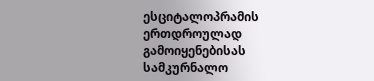ესციტალოპრამის ერთდროულად გამოიყენებისას სამკურნალო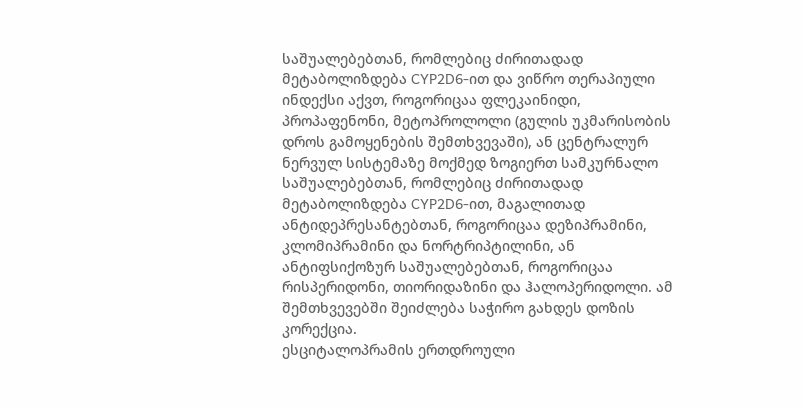საშუალებებთან, რომლებიც ძირითადად მეტაბოლიზდება CYP2D6-ით და ვიწრო თერაპიული ინდექსი აქვთ, როგორიცაა ფლეკაინიდი, პროპაფენონი, მეტოპროლოლი (გულის უკმარისობის დროს გამოყენების შემთხვევაში), ან ცენტრალურ ნერვულ სისტემაზე მოქმედ ზოგიერთ სამკურნალო საშუალებებთან, რომლებიც ძირითადად მეტაბოლიზდება CYP2D6-ით, მაგალითად ანტიდეპრესანტებთან, როგორიცაა დეზიპრამინი, კლომიპრამინი და ნორტრიპტილინი, ან ანტიფსიქოზურ საშუალებებთან, როგორიცაა რისპერიდონი, თიორიდაზინი და ჰალოპერიდოლი. ამ შემთხვევებში შეიძლება საჭირო გახდეს დოზის კორექცია.
ესციტალოპრამის ერთდროული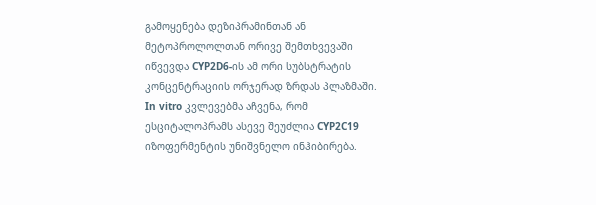გამოყენება დეზიპრამინთან ან მეტოპროლოლთან ორივე შემთხვევაში იწვევდა CYP2D6-ის ამ ორი სუბსტრატის კონცენტრაციის ორჯერად ზრდას პლაზმაში.
In vitro კვლევებმა აჩვენა, რომ ესციტალოპრამს ასევე შეუძლია CYP2C19 იზოფერმენტის უნიშვნელო ინჰიბირება.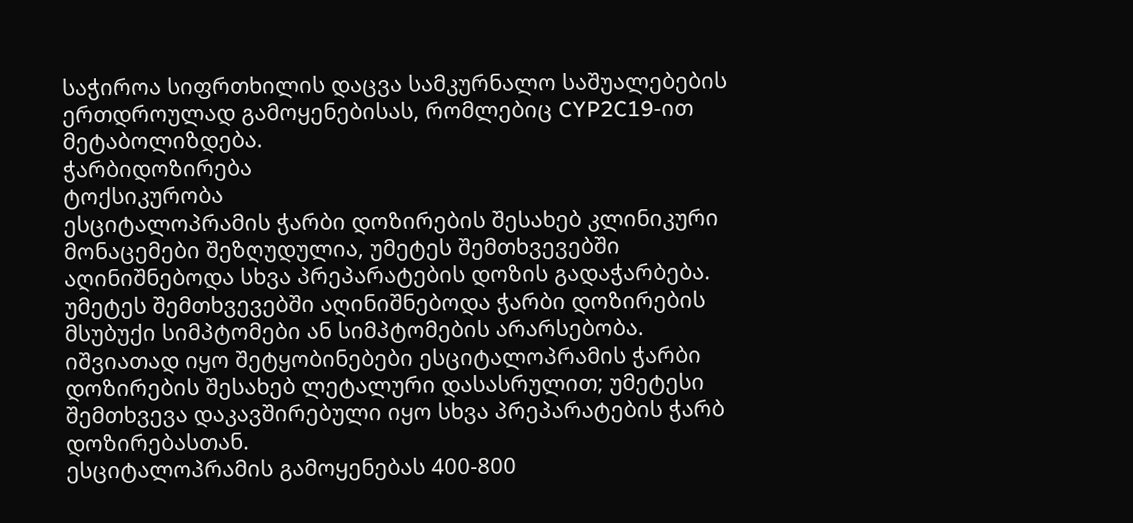საჭიროა სიფრთხილის დაცვა სამკურნალო საშუალებების ერთდროულად გამოყენებისას, რომლებიც CYP2C19-ით მეტაბოლიზდება.
ჭარბიდოზირება
ტოქსიკურობა
ესციტალოპრამის ჭარბი დოზირების შესახებ კლინიკური მონაცემები შეზღუდულია, უმეტეს შემთხვევებში აღინიშნებოდა სხვა პრეპარატების დოზის გადაჭარბება. უმეტეს შემთხვევებში აღინიშნებოდა ჭარბი დოზირების მსუბუქი სიმპტომები ან სიმპტომების არარსებობა. იშვიათად იყო შეტყობინებები ესციტალოპრამის ჭარბი დოზირების შესახებ ლეტალური დასასრულით; უმეტესი შემთხვევა დაკავშირებული იყო სხვა პრეპარატების ჭარბ დოზირებასთან.
ესციტალოპრამის გამოყენებას 400-800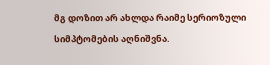მგ დოზით არ ახლდა რაიმე სერიოზული სიმპტომების აღნიშვნა.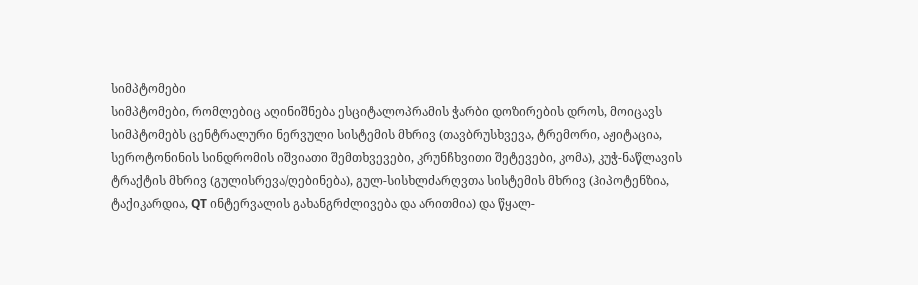სიმპტომები
სიმპტომები, რომლებიც აღინიშნება ესციტალოპრამის ჭარბი დოზირების დროს, მოიცავს სიმპტომებს ცენტრალური ნერვული სისტემის მხრივ (თავბრუსხვევა, ტრემორი, აჟიტაცია, სეროტონინის სინდრომის იშვიათი შემთხვევები, კრუნჩხვითი შეტევები, კომა), კუჭ-ნაწლავის ტრაქტის მხრივ (გულისრევა/ღებინება), გულ-სისხლძარღვთა სისტემის მხრივ (ჰიპოტენზია, ტაქიკარდია, QT ინტერვალის გახანგრძლივება და არითმია) და წყალ-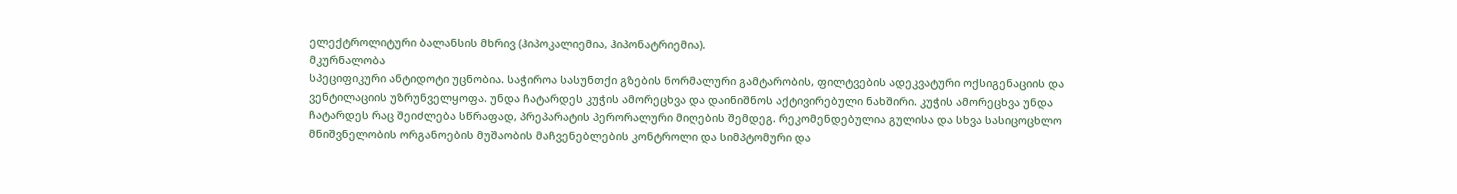ელექტროლიტური ბალანსის მხრივ (ჰიპოკალიემია, ჰიპონატრიემია).
მკურნალობა
სპეციფიკური ანტიდოტი უცნობია. საჭიროა სასუნთქი გზების ნორმალური გამტარობის, ფილტვების ადეკვატური ოქსიგენაციის და ვენტილაციის უზრუნველყოფა. უნდა ჩატარდეს კუჭის ამორეცხვა და დაინიშნოს აქტივირებული ნახშირი. კუჭის ამორეცხვა უნდა ჩატარდეს რაც შეიძლება სწრაფად, პრეპარატის პერორალური მიღების შემდეგ. რეკომენდებულია გულისა და სხვა სასიცოცხლო მნიშვნელობის ორგანოების მუშაობის მაჩვენებლების კონტროლი და სიმპტომური და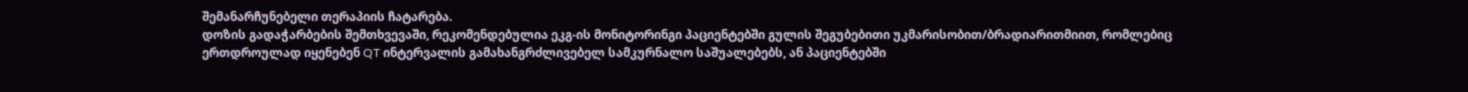შემანარჩუნებელი თერაპიის ჩატარება.
დოზის გადაჭარბების შემთხვევაში, რეკომენდებულია ეკგ-ის მონიტორინგი პაციენტებში გულის შეგუბებითი უკმარისობით/ბრადიარითმიით, რომლებიც ერთდროულად იყენებენ QT ინტერვალის გამახანგრძლივებელ სამკურნალო საშუალებებს, ან პაციენტებში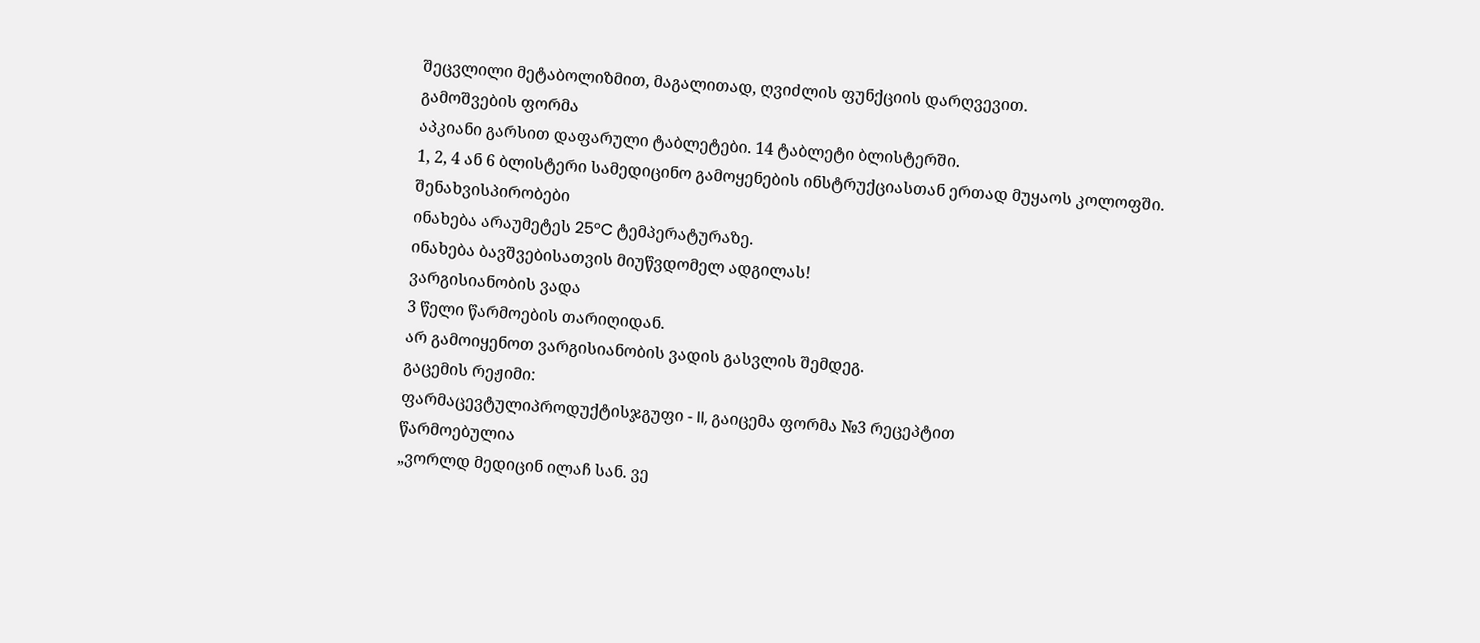შეცვლილი მეტაბოლიზმით, მაგალითად, ღვიძლის ფუნქციის დარღვევით.
გამოშვების ფორმა
აპკიანი გარსით დაფარული ტაბლეტები. 14 ტაბლეტი ბლისტერში.
1, 2, 4 ან 6 ბლისტერი სამედიცინო გამოყენების ინსტრუქციასთან ერთად მუყაოს კოლოფში.
შენახვისპირობები
ინახება არაუმეტეს 25°C ტემპერატურაზე.
ინახება ბავშვებისათვის მიუწვდომელ ადგილას!
ვარგისიანობის ვადა
3 წელი წარმოების თარიღიდან.
არ გამოიყენოთ ვარგისიანობის ვადის გასვლის შემდეგ.
გაცემის რეჟიმი:
ფარმაცევტულიპროდუქტისჯგუფი - II, გაიცემა ფორმა №3 რეცეპტით
წარმოებულია
„ვორლდ მედიცინ ილაჩ სან. ვე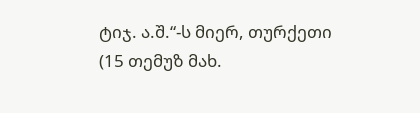ტიჯ. ა.შ.“-ს მიერ, თურქეთი
(15 თემუზ მახ.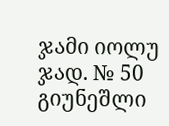ჯამი იოლუ ჯად. № 50 გიუნეშლი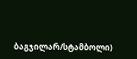ბაგჯილარ/სტამბოლი)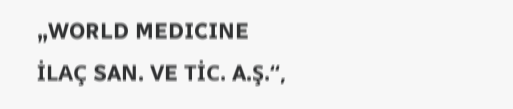„WORLD MEDICINE İLAÇ SAN. VE TİC. A.Ş.“,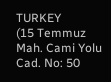TURKEY
(15 Temmuz Mah. Cami Yolu Cad. No: 50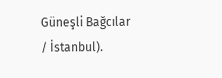Güneşli Bağcılar / İstanbul).